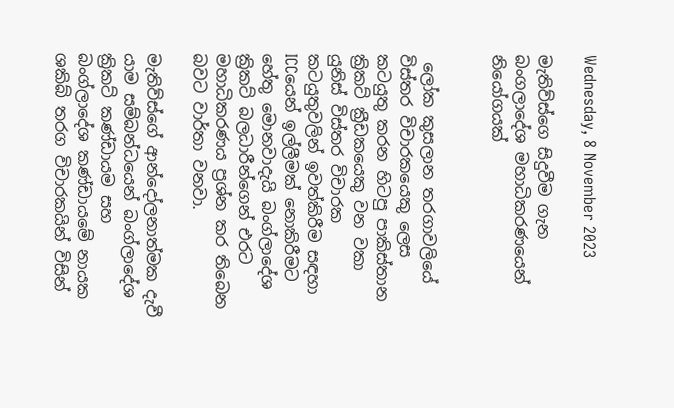Wednesday, 8 November 2023

මැතිව්ස්ගෙ සිදුවීම ගැන බංගලාදේශ මහාධිකරණයෙන් නියෝගයක්


 ලෝක කුසලාන තරගාවලියේ විස්තර විචාරකයෙකු ලෙස කටයුතු කරන හිටපු පාකිස්තාන ක්‍රිකට් ක්‍රීඩකයෙකු වන වකා යුනිස් විස්තර විචාරක කටයුතුවලින් ඉවත්කිරීම‍ සඳහා ICCයෙන් ඉල්ලීමක් නොකිරීමට හේතු මොනවාදැයි බංග්ලාදේශ ක්‍රිකට් බලධාරීන්ගෙන් එරට මහාධිකරණය ප්‍රශ්න කර තිබෙන බවට වාර්තා වනවා.

මැතිව්ස්ගේ ආන්දෝලනාත්මක දැවී යාම සම්බන්ධයෙන් බංග්ලාදේශ ක්‍රිකට් කණ්ඩායම සහ බංග්ලාදේශ කණ්ඩායමේ නායක ශකිබ් තරග විචාරකයින් විසින්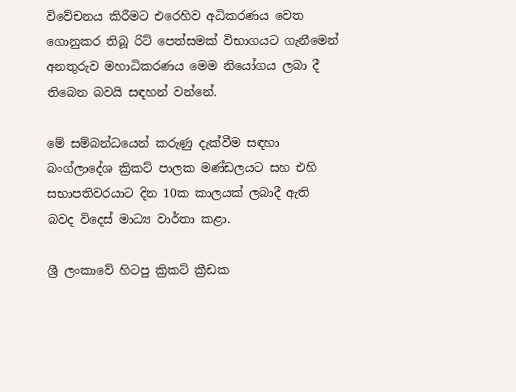විවේචනය කිරීමට එරෙහිව අධිකරණය වෙත ගොනුකර තිබූ රිට් පෙත්සමක් විභාගයට ගැනීමෙන් අනතුරුව මහාධිකරණය මෙම නියෝගය ලබා දී තිබෙන බවයි සඳහන් වන්නේ.

මේ සම්බන්ධයෙන් කරුණු දැක්වීම සඳහා බංග්ලාදේශ ක්‍රිකට් පාලක මණ්ඩලයට සහ එහි සභාපතිවරයාට දින 10ක කාලයක් ලබාදී ඇති බවද විදෙස් මාධ්‍ය වාර්තා කළා.

ශ්‍රී ලංකාවේ හිටපු ක්‍රිකට් ක්‍රීඩක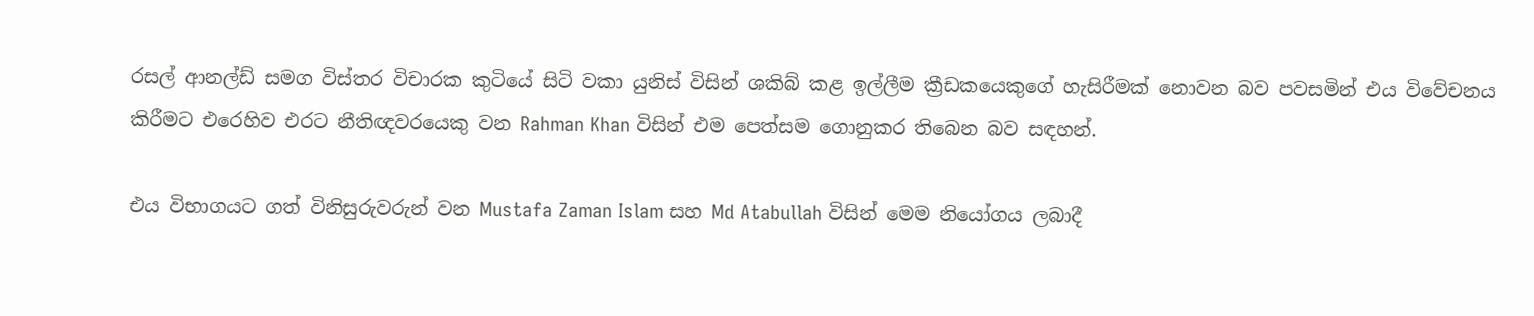රසල් ආනල්ඩ් සමග විස්තර විචාරක කුටියේ සිටි වකා යුනිස් විසින් ශකිබ් කළ ඉල්ලීම ක්‍රීඩකයෙකුගේ හැසිරීමක් නොවන බව පවසමින් එය විවේචනය කිරීමට එරෙහිව එරට නීතිඥවරයෙකු වන Rahman Khan විසින් එම පෙත්සම ගොනුකර තිබෙන බව සඳහන්.

එය විභාගයට ගත් විනිසුරුවරුන් වන Mustafa Zaman Islam සහ Md Atabullah විසින් මෙම නියෝගය ලබාදී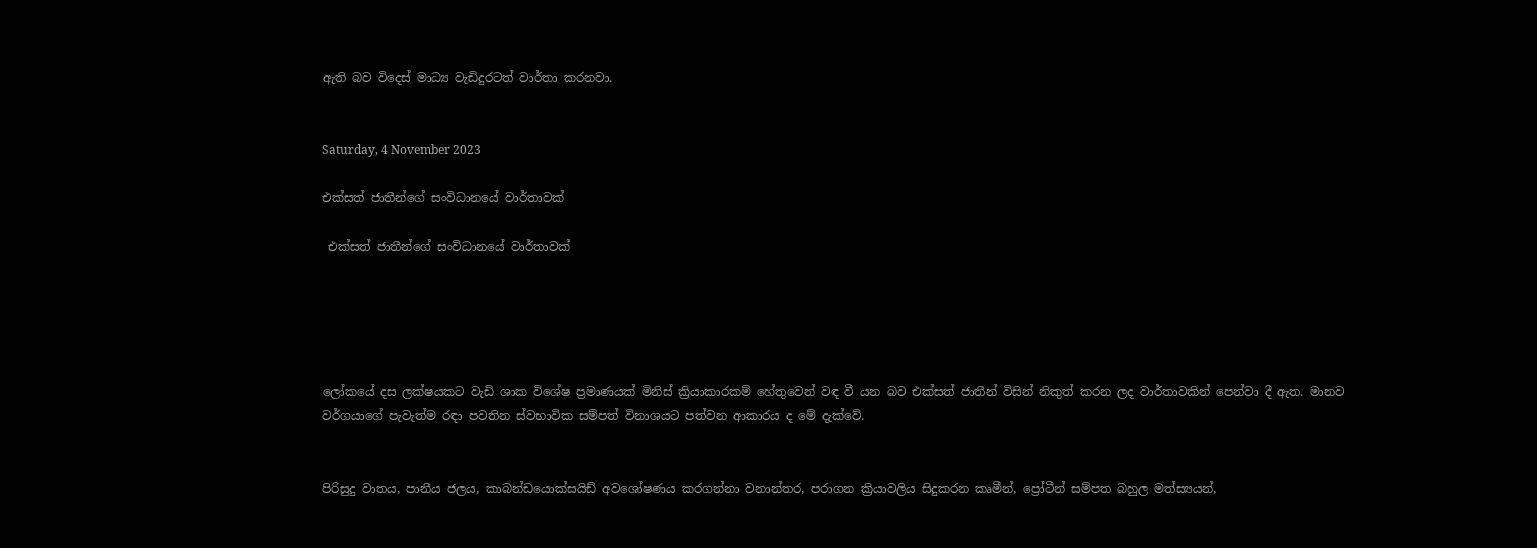ඇති බව විදෙස් මාධ්‍ය වැඩිදුරටත් වාර්තා කරනවා.


Saturday, 4 November 2023

එක්සත් ජාතීන්ගේ සංවිධානයේ වාර්තාවක්

 එක්සත් ජාතීන්ගේ සංවිධානයේ වාර්තාවක්





ලෝකයේ දස ලක්ෂයකට වැඩි ශාක විශේෂ ප්‍රමාණයක් මිනිස් ක්‍රියාකාරකම් හේතුවෙන් වඳ වී යන බව එක්සත් ජාතීන් විසින් නිකුත් කරන ලද වාර්තාවකින් පෙන්වා දී ඇත. මානව වර්ගයාගේ පැවැත්ම රඳා පවතින ස්වභාවික සම්පත් විනාශයට පත්වන ආකාරය ද මේ දැක්වේ.


පිරිසුදු වාතය, පානීය ජලය, කාබන්ඩයොක්සයිඩ් අවශෝෂණය කරගන්නා වනාන්තර, පරාගන ක්‍රියාවලිය සිදුකරන කෘමීන්, ප්‍රෝටීන් සම්පත බහුල මත්ස්‍යයන්,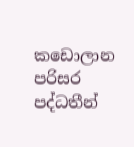කඩොලාන පරිසර පද්ධතීන්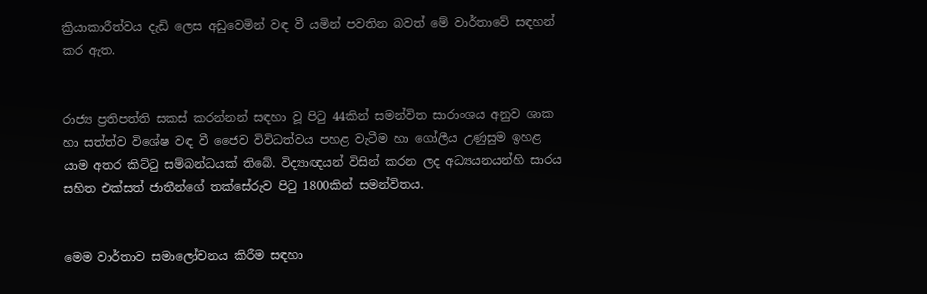ක්‍රියාකාරීත්වය දැඩි ලෙස අඩුවෙමින් වඳ වී යමින් පවතින බවත් මේ වාර්තාවේ සඳහන් කර ඇත.


රාජ්‍ය ප්‍රතිපත්ති සකස් කරන්නන් සඳහා වූ පිටු 44කින් සමන්විත සාරාංශය අනුව ශාක හා සත්ත්ව විශේෂ වඳ වී ජෛව විවිධත්වය පහළ වැටීම හා ගෝලීය උණුසුම ඉහළ යාම අතර කිට්ටු සම්බන්ධයක් තිබේ. විද්‍යාඥයන් විසින් කරන ලද අධ්‍යයනයන්හි සාරය සහිත එක්සත් ජාතීන්ගේ තක්සේරුව පිටු 1800කින් සමන්විතය.


මෙම වාර්තාව සමාලෝචනය කිරීම සඳහා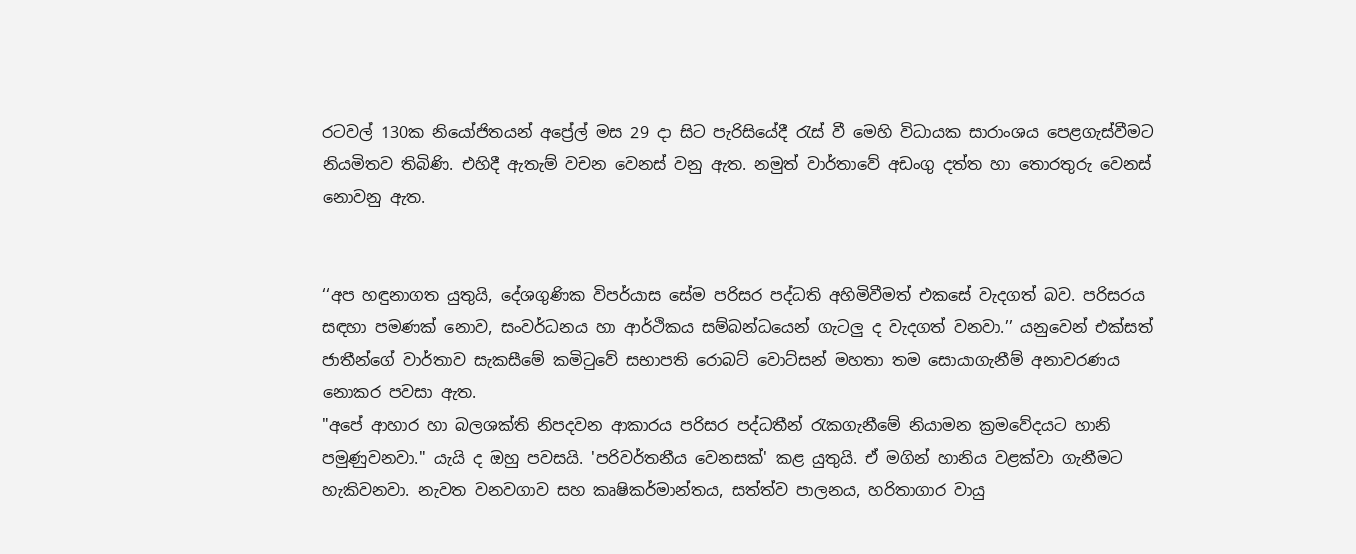රටවල් 130ක නියෝජිතයන් අප්‍රේල් මස 29 දා සිට පැරිසියේදී රැස් වී මෙහි විධායක සාරාංශය පෙළගැස්වීමට නියමිතව තිබිණි. එහිදී ඇතැම් වචන වෙනස් වනු ඇත. නමුත් වාර්තාවේ අඩංගු දත්ත හා තොරතුරු වෙනස් නොවනු ඇත.


‘‘අප හඳුනාගත යුතුයි, දේශගුණික විපර්යාස සේම පරිසර පද්ධති අහිමිවීමත් එකසේ වැදගත් බව. පරිසරය සඳහා පමණක් නොව, සංවර්ධනය හා ආර්ථිකය සම්බන්ධයෙන් ගැටලු ද වැදගත් වනවා.’’ යනුවෙන් එක්සත් ජාතීන්ගේ වාර්තාව සැකසීමේ කමිටුවේ සභාපති රොබට් වොට්සන් මහතා තම සොයාගැනීම් අනාවරණය නොකර පවසා ඇත.
"අපේ ආහාර හා බලශක්ති නිපදවන ආකාරය පරිසර පද්ධතීන් රැකගැනීමේ නියාමන ක්‍රමවේදයට හානි පමුණුවනවා." යැයි ද ඔහු පවසයි. 'පරිවර්තනීය වෙනසක්' කළ යුතුයි. ඒ මගින් හානිය වළක්වා ගැනීමට හැකිවනවා. නැවත වනවගාව සහ කෘෂිකර්මාන්තය, සත්ත්ව පාලනය, හරිතාගාර වායු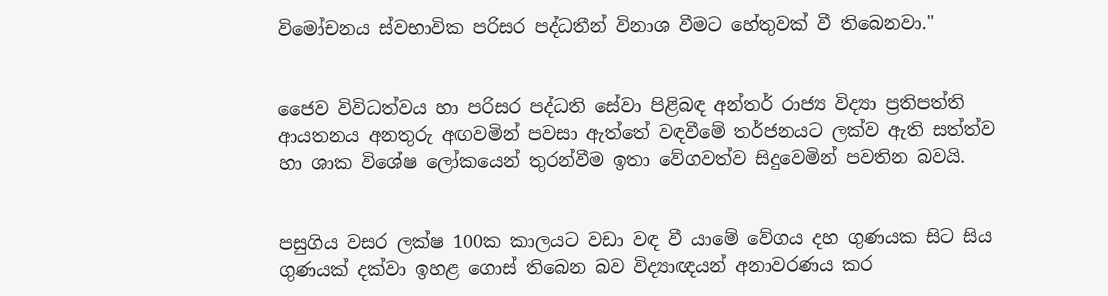විමෝචනය ස්වභාවික පරිසර පද්ධතීන් විනාශ වීමට හේතුවක් වී තිබෙනවා."


ජෛව විවිධත්වය හා පරිසර පද්ධති සේවා පිළිබඳ අන්තර් රාජ්‍ය විද්‍යා ප්‍රතිපත්ති ආයතනය අනතුරු අඟවමින් පවසා ඇත්තේ වඳවීමේ තර්ජනයට ලක්ව ඇති සත්ත්ව හා ශාක විශේෂ ලෝකයෙන් තුරන්වීම ඉතා වේගවත්ව සිදුවෙමින් පවතින බවයි.


පසුගිය වසර ලක්ෂ 100ක කාලයට වඩා වඳ වී යාමේ වේගය දහ ගුණයක සිට සිය ගුණයක් දක්වා ඉහළ ගොස් තිබෙන බව විද්‍යාඥයන් අනාවරණය කර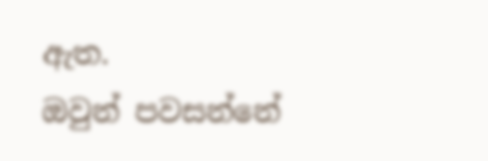ඇත.
ඔවුන් පවසන්නේ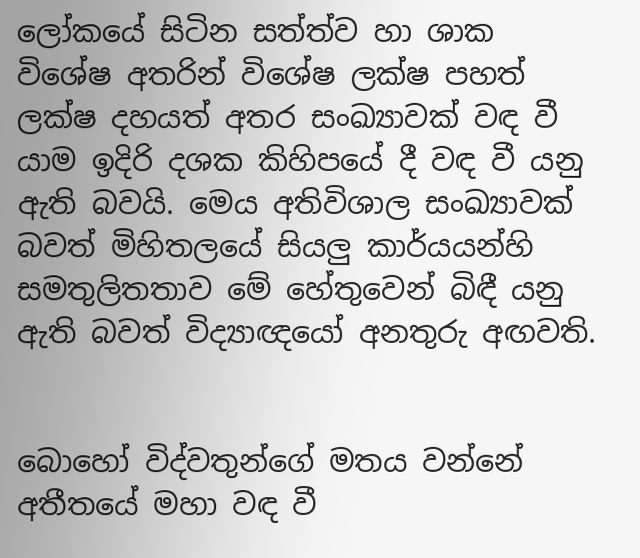ලෝකයේ සිටින සත්ත්ව හා ශාක විශේෂ අතරින් විශේෂ ලක්ෂ පහත් ලක්ෂ දහයත් අතර සංඛ්‍යාවක් වඳ වී යාම ඉදිරි දශක කිහිපයේ දී වඳ වී යනු ඇති බවයි. මෙය අතිවිශාල සංඛ්‍යාවක් බවත් මිහිතලයේ සියලු කාර්යයන්හි සමතුලිතතාව මේ හේතුවෙන් බිඳී යනු ඇති බවත් විද්‍යාඥයෝ අනතුරු අඟවති.


බොහෝ විද්වතුන්ගේ මතය වන්නේ අතීතයේ මහා වඳ වී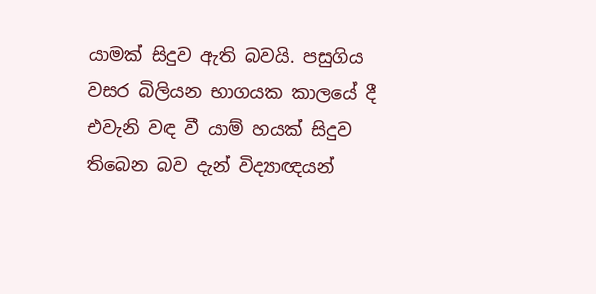යාමක් සිදුව ඇති බවයි. පසුගිය වසර බිලියන භාගයක කාලයේ දී එවැනි වඳ වී යාම් හයක් සිදුව තිබෙන බව දැන් විද්‍යාඥයන්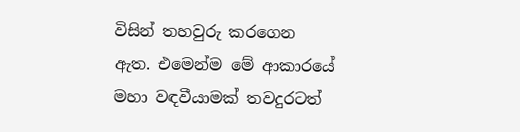විසින් තහවුරු කරගෙන ඇත. එමෙන්ම මේ ආකාරයේ මහා වඳවීයාමක් තවදුරටත්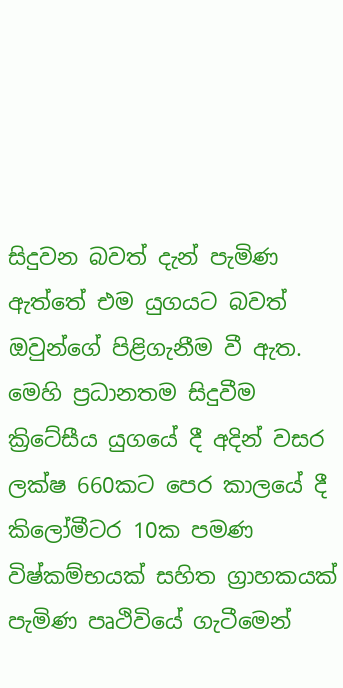සිදුවන බවත් දැන් පැමිණ ඇත්තේ එම යුගයට බවත් ඔවුන්ගේ පිළිගැනීම වී ඇත.
මෙහි ප්‍රධානතම සිදුවීම ක්‍රිටේසීය යුගයේ දී අදින් වසර ලක්ෂ 660කට පෙර කාලයේ දී කිලෝමීටර 10ක පමණ විෂ්කම්භයක් සහිත ග්‍රාහකයක් පැමිණ පෘථිවියේ ගැටීමෙන්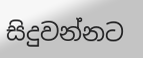සිදුවන්නට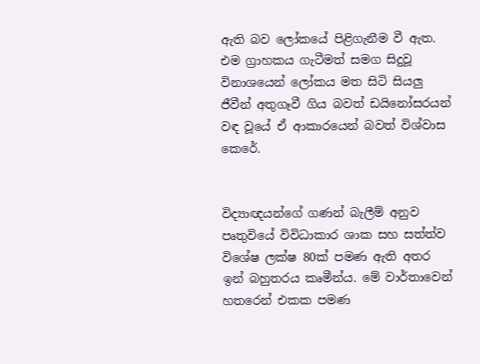ඇති බව ලෝකයේ පිළිගැනීම වී ඇත. එම ග්‍රාහකය ගැටීමත් සමග සිදුවූ විනාශයෙන් ලෝකය මත සිටි සියලු ජීවීන් අතුගෑවී ගිය බවත් ඩයිනෝසරයන් වඳ වූයේ ඒ ආකාරයෙන් බවත් විශ්වාස කෙරේ.


විද්‍යාඥයන්ගේ ගණන් බැලීම් අනුව පෘතුවියේ විවිධාකාර ශාක සහ සත්ත්ව විශේෂ ලක්ෂ 80ක් පමණ ඇති අතර ඉන් බහුතරය කෘමීන්ය. මේ වාර්තාවෙන් හතරෙන් එකක පමණ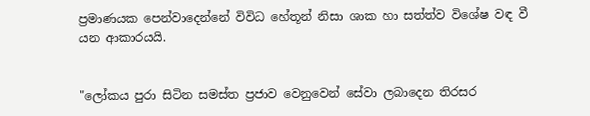ප්‍රමාණයක පෙන්වාදෙන්නේ විවිධ හේතූන් නිසා ශාක හා සත්ත්ව විශේෂ වඳ වී යන ආකාරයයි.


"ලෝකය පුරා සිටින සමස්ත ප්‍රජාව වෙනුවෙන් සේවා ලබාදෙන තිරසර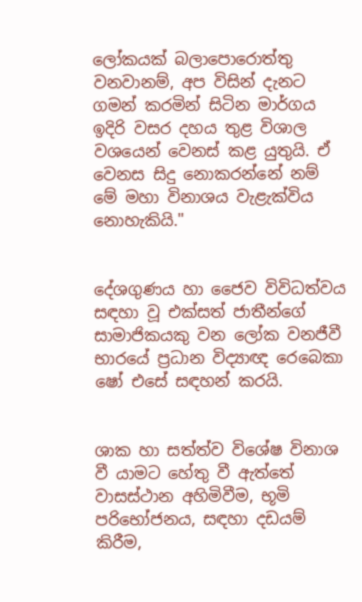ලෝකයක් බලාපොරොත්තු වනවානම්, අප විසින් දැනට ගමන් කරමින් සිටින මාර්ගය ඉදිරි වසර දහය තුළ විශාල වශයෙන් වෙනස් කළ යුතුයි. ඒ වෙනස සිදු නොකරන්නේ නම් මේ මහා විනාශය වැළැක්විය නොහැකියි."


දේශගුණය හා ජෛව විවිධත්වය සඳහා වූ එක්සත් ජාතීන්ගේ සාමාජිකයකු වන ලෝක වනජීවී භාරයේ ප්‍රධාන විද්‍යාඥ රෙබෙකා ෂෝ එසේ සඳහන් කරයි.


ශාක හා සත්ත්ව විශේෂ විනාශ වී යාමට හේතු වී ඇත්තේ වාසස්ථාන අහිමිවීම, භූමි පරිභෝජනය, සඳහා දඩයම් කිරීම,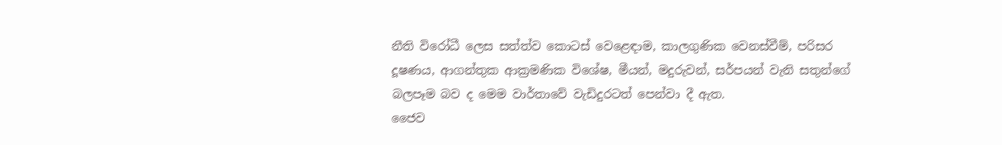නීති විරෝධී ලෙස සත්ත්ව කොටස් වෙළෙඳාම, කාලගුණික වෙනස්වීම්, පරිසර දූෂණය, ආගන්තුක ආක්‍රමණික විශේෂ, මීයන්, මදුරුවන්, සර්පයන් වැනි සතුන්ගේ බලපෑම බව ද මෙම වාර්තාවේ වැඩිදුරටත් පෙන්වා දී ඇත.
ජෛව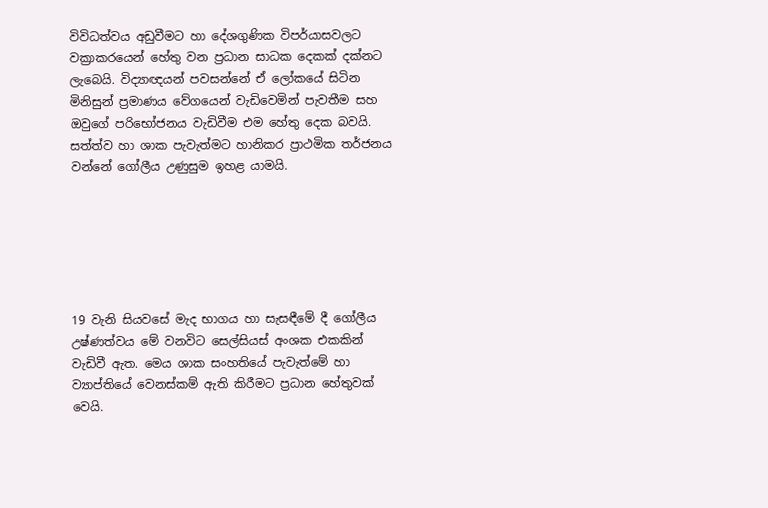විවිධත්වය අඩුවීමට හා දේශගුණික විපර්යාසවලට වක්‍රාකරයෙන් හේතු වන ප්‍රධාන සාධක දෙකක් දක්නට ලැබෙයි. විද්‍යාඥයන් පවසන්නේ ඒ ලෝකයේ සිටින මිනිසුන් ප්‍රමාණය වේගයෙන් වැඩිවෙමින් පැවතීම සහ ඔවුගේ පරිභෝජනය වැඩිවීම එම හේතු‌ දෙක බවයි. සත්ත්ව හා ශාක පැවැත්මට හානිකර ප්‍රාථමික තර්ජනය වන්නේ ගෝලීය උණුසුම ඉහළ යාමයි.






19 වැනි සියවසේ මැද භාගය හා සැසඳීමේ දී ගෝලීය උෂ්ණත්වය මේ වනවිට සෙල්සියස් අංශක එකකින් වැඩිවී ඇත. මෙය ශාක සංහතියේ පැවැත්මේ හා ව්‍යාප්තියේ වෙනස්කම් ඇති කිරීමට ප්‍රධාන හේතුවක් වෙයි.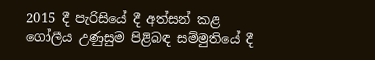2015 දී පැරිසියේ දී අත්සන් කළ ගෝලීය උණුසුම පිළිබඳ සම්මුතියේ දී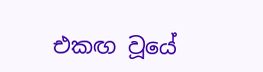එකඟ වූයේ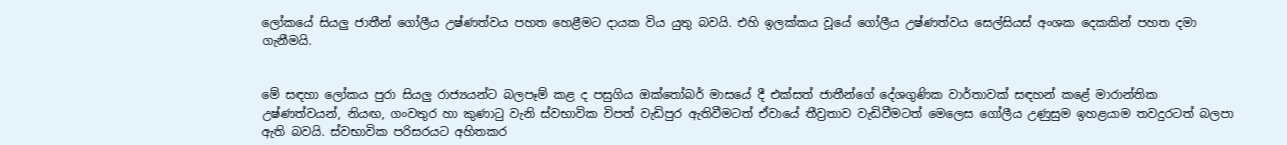ලෝකයේ සියලු ජාතීන් ගෝලීය උෂ්ණත්වය පහත හෙළීමට දායක විය යුතු බවයි. එහි ඉලක්කය වූයේ ගෝලීය උෂ්ණත්වය සෙල්සියස් අංශක දෙකකින් පහත දමා ගැනීමයි.


මේ සඳහා ලෝකය පුරා සියලු රාජ්‍යයන්ට බලපෑම් කළ ද පසුගිය ඔක්තෝබර් මාසයේ දී එක්සත් ජාතීන්ගේ දේශගුණික වාර්තාවක් සඳහන් කළේ මාරාන්තික උෂ්ණත්වයන්, නියඟ, ගංවතුර හා කුණාටු වැනි ස්වභාවික විපත් වැඩිපුර ඇතිවීමටත් ඒවායේ තීව්‍රතාව වැඩිවීමටත් මෙලෙස ගෝලීය උණුසුම ඉහළයාම තවදුරටත් බලපා ඇති බවයි. ස්වභාවික පරිසරයට අහිතකර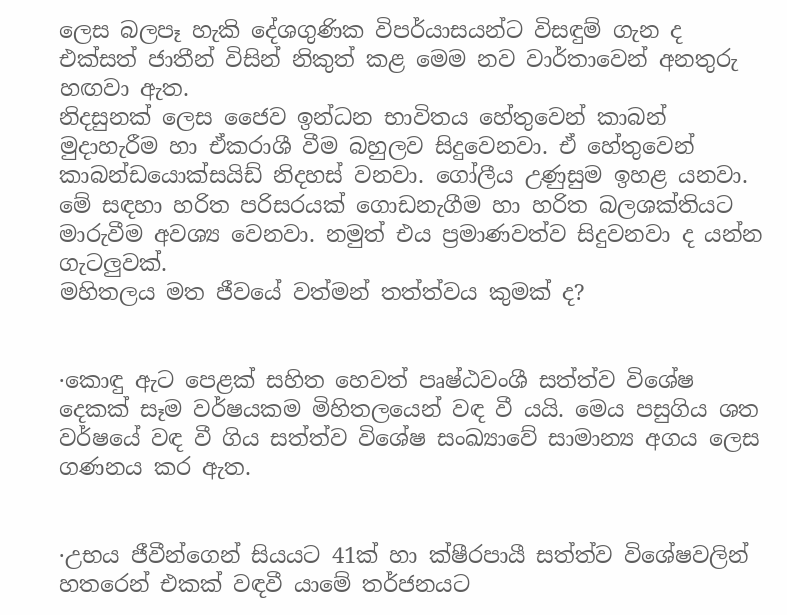ලෙස බලපෑ හැකි දේශගුණික විපර්යාසයන්ට විසඳුම් ගැන ද එක්සත් ජාතීන් විසින් නිකුත් කළ මෙම නව වාර්තාවෙන් අනතුරු හඟවා ඇත.
නිදසුනක් ලෙස ජෛව ඉන්ධන භාවිතය හේතුවෙන් කාබන් මුදාහැරීම හා ඒකරාශී වීම බහුලව සිදුවෙනවා. ඒ හේතුවෙන් කාබන්ඩයොක්සයිඩ් නිදහස් වනවා. ගෝලීය උණුසුම ඉහළ යනවා. මේ සඳහා හරිත පරිසරයක් ගොඩනැගීම හා හරිත බලශක්තියට මාරුවීම අවශ්‍ය වෙනවා. නමුත් එය ප්‍රමාණවත්ව සිදුවනවා ද යන්න ගැටලුවක්.
මහිතලය මත ජීවයේ වත්මන් තත්ත්වය කුමක් ද?


·කොඳු ඇට පෙළක් සහිත හෙවත් පෘෂ්ඨවංශී සත්ත්ව විශේෂ දෙකක් සෑම වර්ෂයකම මිහිතලයෙන් වඳ වී යයි. මෙය පසුගිය ශත වර්ෂයේ වඳ වී ගිය සත්ත්ව විශේෂ සංඛ්‍යාවේ සාමාන්‍ය අගය ලෙස ගණනය කර ඇත.


·උභය ජීවීන්ගෙන් සියයට 41ක් හා ක්ෂීරපායී සත්ත්ව විශේෂවලින් හතරෙන් එකක් වඳවී යාමේ තර්ජනයට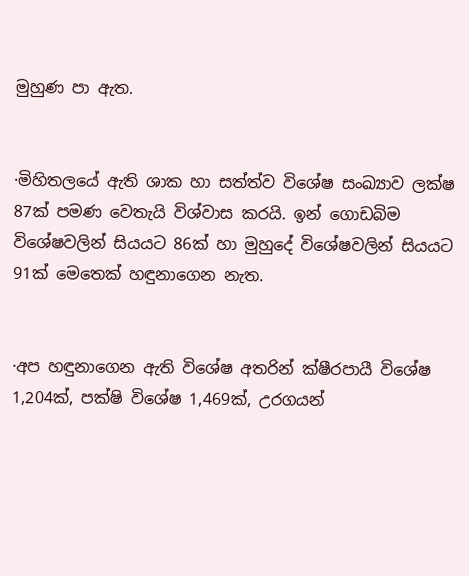මුහුණ පා ඇත.


·මිහිතලයේ ඇති ශාක හා සත්ත්ව විශේෂ සංඛ්‍යාව ලක්ෂ 87ක් පමණ වෙතැයි විශ්වාස කරයි. ඉන් ගොඩබිම විශේෂවලින් සියයට 86ක් හා මුහුදේ විශේෂවලින් සියයට 91ක් මෙතෙක් හඳුනාගෙන නැත.


·අප හඳුනාගෙන ඇති විශේෂ අතරින් ක්ෂීරපායී විශේෂ 1,204ක්, පක්ෂි විශේෂ 1,469ක්, උරගයන්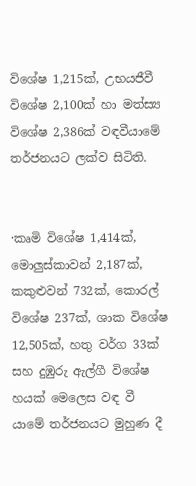විශේෂ 1,215ක්, උභයජීවී විශේෂ 2,100ක් හා මත්ස්‍ය විශේෂ 2,386ක් වඳවීයාමේ තර්ජනයට ලක්ව සිටිති.


·කෘමි විශේෂ 1,414ක්, මොලුස්කාවන් 2,187ක්, කකුළුවන් 732ක්, කොරල් විශේෂ 237ක්, ශාක විශේෂ 12,505ක්, හතු වර්ග 33ක් සහ දුඹුරු ඇල්ගී විශේෂ හයක් මෙලෙස වඳ වී යාමේ තර්ජනයට මුහුණ දී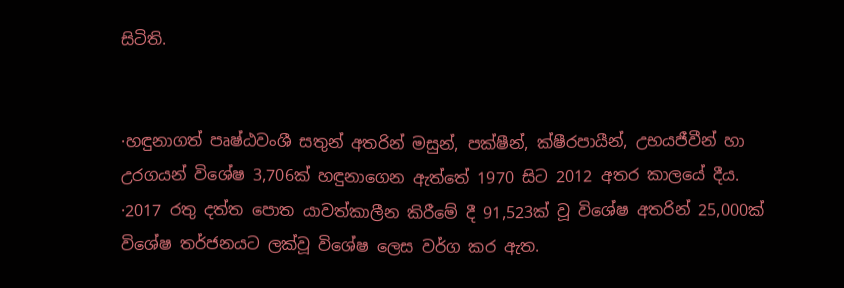සිටිති.


·හඳුනාගත් පෘෂ්ඨවංශී සතුන් අතරින් මසුන්, පක්ෂීන්, ක්ෂීරපායීන්, උභයජීවීන් හා උරගයන් විශේෂ 3,706ක් හඳුනාගෙන ඇත්තේ 1970 සිට 2012 අතර කාලයේ දීය.
·2017 රතු දත්ත පොත යාවත්කාලීන කිරීමේ දී 91,523ක් වූ විශේෂ අතරින් 25,000ක් විශේෂ තර්ජනයට ලක්වූ විශේෂ ලෙස වර්ග කර ඇත.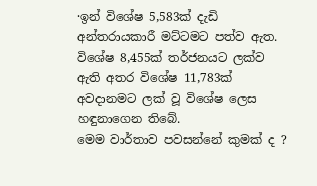·ඉන් විශේෂ 5,583ක් දැඩි අන්තරායකාරී මට්ටමට පත්ව ඇත. විශේෂ 8,455ක් තර්ජනයට ලක්ව ඇති අතර විශේෂ 11,783ක් අවදානමට ලක් වූ විශේෂ ලෙස හඳුනාගෙන තිබේ.
මෙම වාර්තාව පවසන්නේ කුමක් ද ?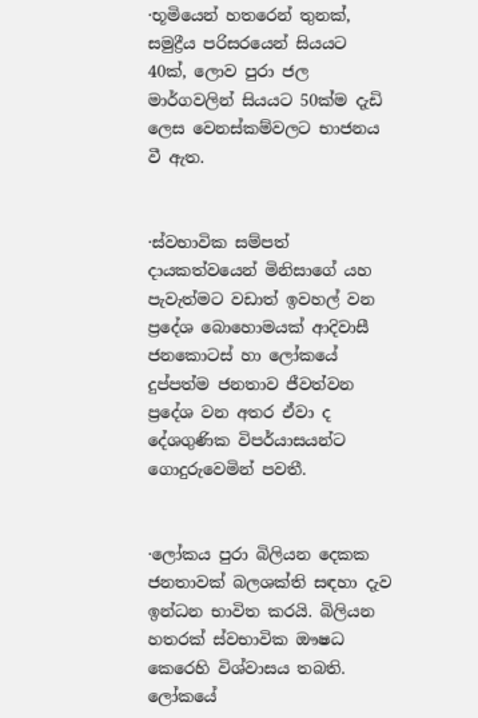·භූමියෙන් හතරෙන් තුනක්, සමුද්‍රීය පරිසරයෙන් සියයට 40ක්, ලොව පුරා ජල මාර්ගවලින් සියයට 50ක්ම දැඩි ලෙස වෙනස්කම්වලට භාජනය වී ඇත.


·ස්වභාවික සම්පත් දායකත්වයෙන් මිනිසාගේ යහ පැවැත්මට වඩාත් ඉවහල් වන ප්‍රදේශ බොහොමයක් ආදිවාසී ජනකොටස් හා ලෝකයේ දුප්පත්ම ජනතාව ජීවත්වන ප්‍රදේශ වන අතර ඒවා ද දේශගුණික විපර්යාසයන්ට ගොදුරුවෙමින් පවතී.


·ලෝකය පුරා බිලියන දෙකක ජනතාවක් බලශක්ති සඳහා දැව ඉන්ධන භාවිත කරයි. බිලියන හතරක් ස්වභාවික ඖෂධ කෙරෙහි විශ්වාසය තබති. ලෝකයේ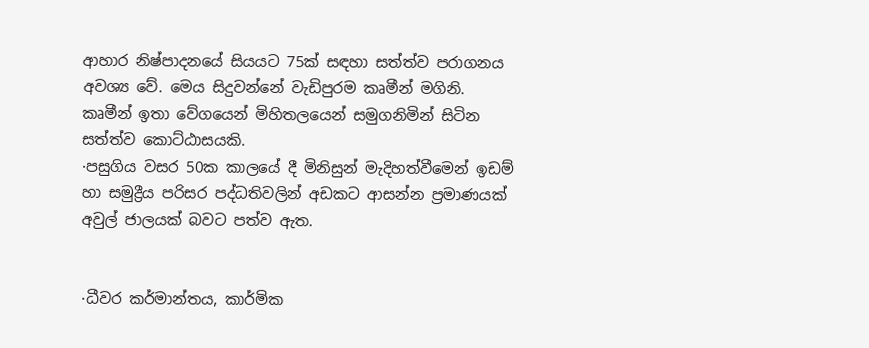ආහාර නිෂ්පාදනයේ සියයට 75ක් සඳහා සත්ත්ව පරාගනය අවශ්‍ය වේ. මෙය සිදුවන්නේ වැඩිපුරම කෘමීන් මගිනි. කෘමීන් ඉතා වේගයෙන් මිහිතලයෙන් සමුගනිමින් සිටින සත්ත්ව කොට්ඨාසයකි.
·පසුගිය වසර 50ක කාලයේ දී මිනිසුන් මැදිහත්වීමෙන් ඉඩම් හා සමුද්‍රීය පරිසර පද්ධතිවලින් අඩකට ආසන්න ප්‍රමාණයක් අවුල් ජාලයක් බවට පත්ව ඇත.


·ධීවර කර්මාන්තය, කාර්මික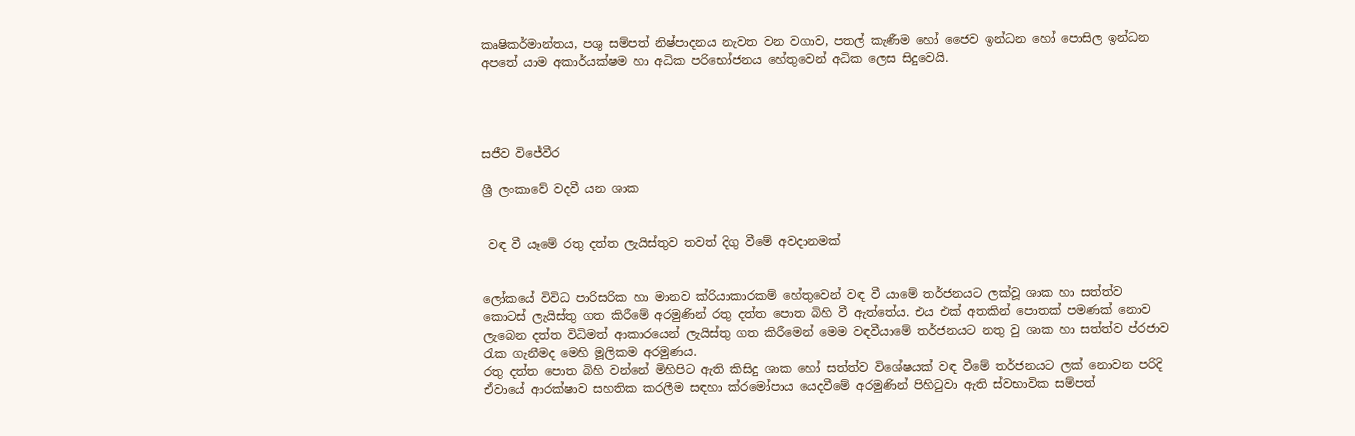කෘෂිකර්මාන්තය, පශු සම්පත් නිෂ්පාදනය නැවත වන වගාව, පතල් කැණීම හෝ ජෛව ඉන්ධන හෝ පොසිල ඉන්ධන අපතේ යාම අකාර්යක්ෂම හා අධික පරිභෝජනය හේතුවෙන් අධික ලෙස සිදුවෙයි.




සජීව විජේවීර

ශ්‍රී ලංකාවේ වදවී යන ශාක


 වඳ වී යෑමේ රතු දත්ත ලැයිස්තුව තවත් දිගු වීමේ අවදානමක්


ලෝකයේ විවිධ පාරිසරික හා මානව ක්රියාකාරකම් හේතුවෙන් වඳ වී යාමේ තර්ජනයට ලක්වූ ශාක හා සත්ත්ව කොටස් ලැයිස්තු ගත කිරීමේ අරමුණින් රතු දත්ත පොත බිහි වී ඇත්තේය. එය එක් අතකින් පොතක් පමණක් නොව ලැබෙන දත්ත විධිමත් ආකාරයෙන් ලැයිස්තු ගත කිරීමෙන් මෙම වඳවීයාමේ තර්ජනයට නතු වු ශාක හා සත්ත්ව ප්රජාව රැක ගැනීමද මෙහි මූලිකම අරමුණය.
රතු දත්ත පොත බිහි වන්නේ මිහිපිට ඇති කිසිදු ශාක හෝ සත්ත්ව විශේෂයක් වඳ වීමේ තර්ජනයට ලක් නොවන පරිදි ඒවායේ ආරක්ෂාව සහතික කරලීම සඳහා ක්රමෝපාය යෙදවීමේ අරමුණින් පිහිටුවා ඇති ස්වභාවික සම්පත්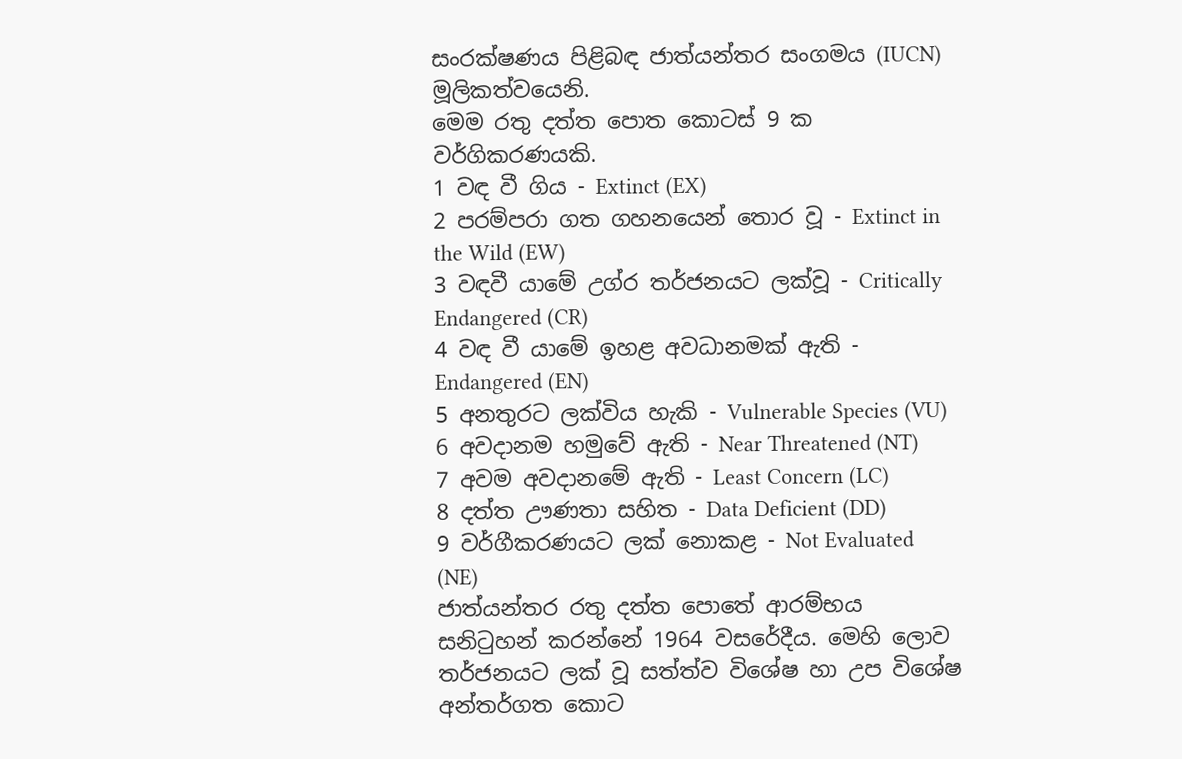සංරක්ෂණය පිළිබඳ ජාත්යන්තර සංගමය (IUCN) මූලිකත්වයෙනි.
මෙම රතු දත්ත පොත කොටස් 9 ක වර්ගිකරණයකි.
1 වඳ වී ගිය - Extinct (EX)
2 පරම්පරා ගත ගහනයෙන් තොර වූ - Extinct in the Wild (EW)
3 වඳවී යාමේ උග්ර තර්ජනයට ලක්වූ - Critically Endangered (CR)
4 වඳ වී යාමේ ඉහළ අවධානමක් ඇති - Endangered (EN)
5 අනතුරට ලක්විය හැකි - Vulnerable Species (VU)
6 අවදානම හමුවේ ඇති - Near Threatened (NT)
7 අවම අවදානමේ ඇති - Least Concern (LC)
8 දත්ත ඌණතා සහිත - Data Deficient (DD)
9 වර්ගීකරණයට ලක් නොකළ - Not Evaluated (NE)
ජාත්යන්තර රතු දත්ත පොතේ ආරම්භය සනිටුහන් කරන්නේ 1964 වසරේදීය. මෙහි ලොව තර්ජනයට ලක් වූ සත්ත්ව විශේෂ හා උප විශේෂ අන්තර්ගත කොට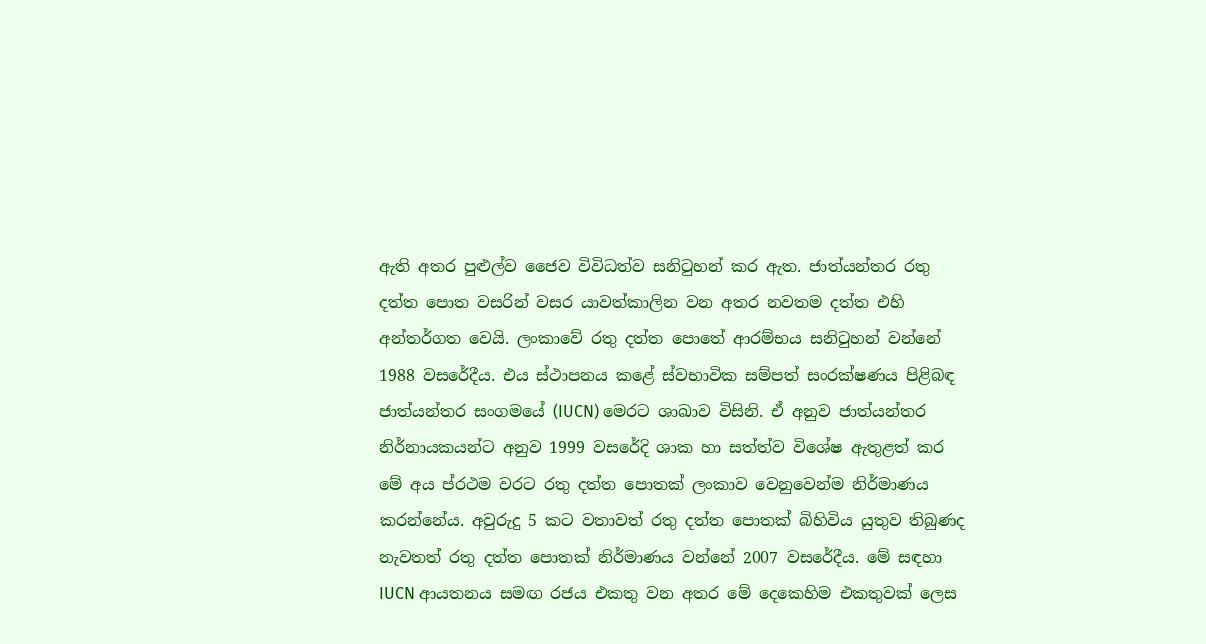ඇති අතර පුළුල්ව ජෛව විවිධත්ව සනිටුහන් කර ඇත. ජාත්යන්තර රතු දත්ත පොත වසරින් වසර යාවත්කාලින වන අතර නවතම දත්ත එහි අන්තර්ගත වෙයි. ලංකාවේ රතු දත්ත පොතේ ආරම්භය සනිටුහන් වන්නේ 1988 වසරේදීය. එය ස්ථාපනය කළේ ස්වභාවික සම්පත් සංරක්ෂණය පිළිබඳ ජාත්යන්තර සංගමයේ (IUCN) මෙරට ශාඛාව විසිනි. ඒ අනුව ජාත්යන්තර නිර්නායකයන්ට අනුව 1999 වසරේදි ශාක හා සත්ත්ව විශේෂ ඇතුළත් කර මේ අය ප්රථම වරට රතු දත්ත පොතක් ලංකාව වෙනුවෙන්ම නිර්මාණය කරන්නේය. අවුරුදු 5 කට වතාවත් රතු දත්ත පොතක් බිහිවිය යුතුව තිබුණද නැවතත් රතු දත්ත පොතක් නිර්මාණය වන්නේ 2007 වසරේදීය. මේ සඳහා IUCN ආයතනය සමඟ රජය එකතු වන අතර මේ දෙකෙහිම එකතුවක් ලෙස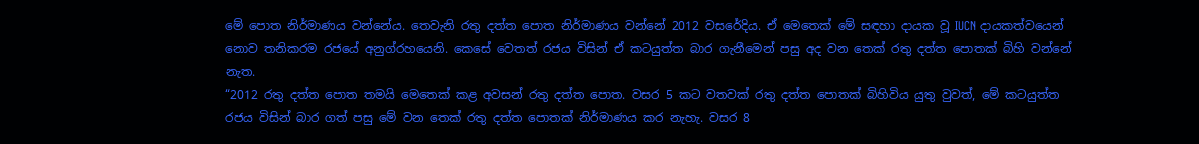මේ පොත නිර්මාණය වන්නේය. තෙවැනි රතු දත්ත පොත නිර්මාණය වන්නේ 2012 වසරේදිය. ඒ මෙතෙක් මේ සඳහා දායක වූ IUCN දායකත්වයෙන් නොව තනිකරම රජයේ අනුග්රහයෙනි. කෙසේ වෙතත් රජය විසින් ඒ කටයුත්ත බාර ගැනීමෙන් පසු අද වන තෙක් රතු දත්ත පොතක් බිහි වන්නේ නැත.
“2012 රතු දත්ත පොත තමයි මෙතෙක් කළ අවසන් රතු දත්ත පොත. වසර 5 කට වතවක් රතු දත්ත පොතක් බිහිවිය යුතු වුවත්, මේ කටයුත්ත රජය විසින් බාර ගත් පසු මේ වන තෙක් රතු දත්ත පොතක් නිර්මාණය කර නැහැ. වසර 8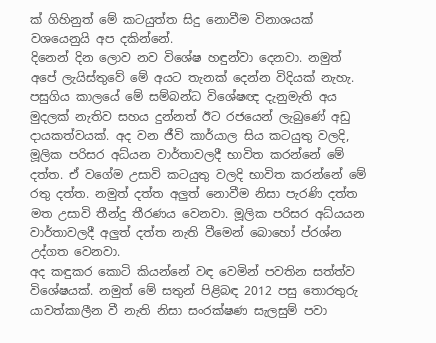ක් ගිහිනුත් මේ කටයුත්ත සිදු නොවීම විනාශයක් වශයෙනුයි අප දකින්නේ.
දිනෙන් දින ලොව නව විශේෂ හඳුන්වා දෙනවා. නමුත් අපේ ලැයිස්තුවේ මේ අයට තැනක් දෙන්න විදියක් නැහැ.
පසුගිය කාලයේ මේ සම්බන්ධ විශේෂඥ දැනුමැති අය මුදලක් නැතිව සහය දුන්නත් ඊට රජයෙන් ලැබුණේ අඩු දායකත්වයක්. අද වන ජීවි කාර්යාල සිය කටයුතු වලදි, මූලික පරිසර අධ්යන වාර්තාවලදී භාවිත කරන්නේ මේ දත්ත. ඒ වගේම උසාවි කටයුතු වලදි භාවිත කරන්නේ මේ රතු දත්ත. නමුත් දත්ත අලුත් නොවීම නිසා පැරණි දත්ත මත උසාවි තීන්දු තීරණය වෙනවා. මූලික පරිසර අධ්යයන වාර්තාවලදී අලුත් දත්ත නැති වීමෙන් බොහෝ ප්රශ්න උද්ගත වෙනවා.
අද කඳුකර කොටි කියන්නේ වඳ වෙමින් පවතින සත්ත්ව විශේෂයක්. නමුත් මේ සතුන් පිළිබඳ 2012 පසු තොරතුරු යාවත්කාලීන වී නැති නිසා සංරක්ෂණ සැලසුම් පවා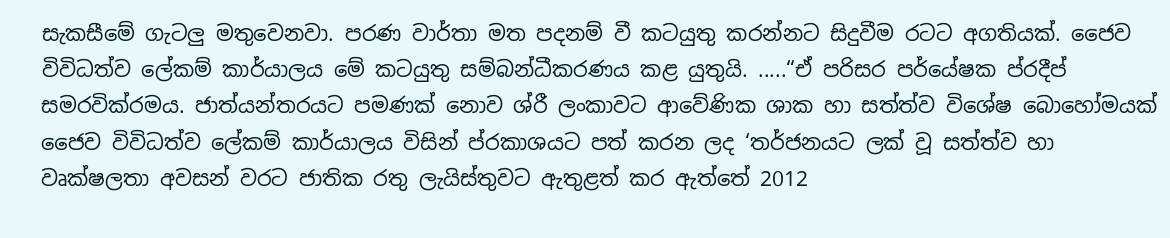සැකසීමේ ගැටලු මතුවෙනවා. පරණ වාර්තා මත පදනම් වී කටයුතු කරන්නට සිදුවීම රටට අගතියක්. ජෛව විවිධත්ව ලේකම් කාර්යාලය මේ කටයුතු සම්බන්ධීකරණය කළ යුතුයි. .....“ඒ පරිසර පර්යේෂක ප්රදීප් සමරවික්රමය. ජාත්යන්තරයට පමණක් නොව ශ්රී ලංකාවට ආවේණික ශාක හා සත්ත්ව විශේෂ බොහෝමයක් ජෛව විවිධත්ව ලේකම් කාර්යාලය විසින් ප්රකාශයට පත් කරන ලද ‘තර්ජනයට ලක් වූ සත්ත්ව හා වෘක්ෂලතා අවසන් වරට ජාතික රතු ලැයිස්තුවට ඇතුළත් කර ඇත්තේ 2012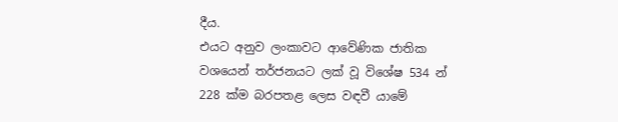දීය.
එයට අනුව ලංකාවට ආවේණික ජාතික වශයෙන් තර්ජනයට ලක් වූ විශේෂ 534 න් 228 ක්ම බරපතළ ලෙස වඳවී යාමේ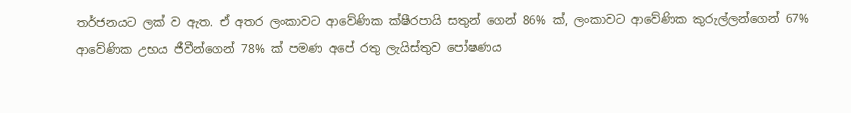තර්ජනයට ලක් ව ඇත. ඒ අතර ලංකාවට ආවේණික ක්ෂීරපායි සතුන් ගෙන් 86% ක්, ලංකාවට ආවේණික කුරුල්ලන්ගෙන් 67% ආවේණික උභය ජීවීන්ගෙන් 78% ක් පමණ අපේ රතු ලැයිස්තුව පෝෂණය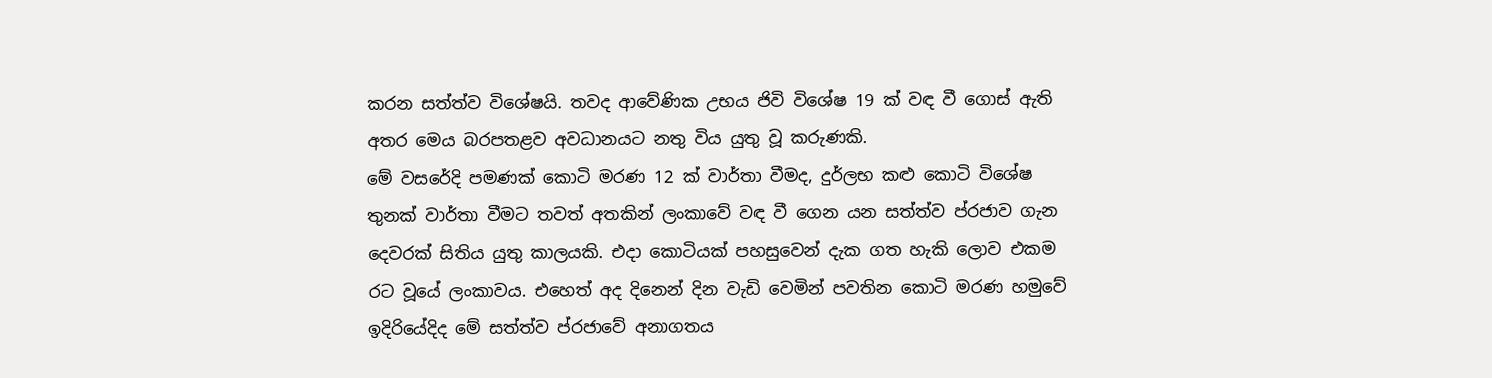කරන සත්ත්ව විශේෂයි. තවද ආවේණික උභය ජිවි විශේෂ 19 ක් වඳ වී ගොස් ඇති අතර මෙය බරපතළව අවධානයට නතු විය යුතු වූ කරුණකි.
මේ වසරේදි පමණක් කොටි මරණ 12 ක් වාර්තා වීමද, දුර්ලභ කළු කොටි විශේෂ තුනක් වාර්තා වීමට තවත් අතකින් ලංකාවේ වඳ වී ගෙන යන සත්ත්ව ප්රජාව ගැන දෙවරක් සිතිය යුතු කාලයකි. එදා කොටියක් පහසුවෙන් දැක ගත හැකි ලොව එකම රට වූයේ ලංකාවය. එහෙත් අද දිනෙන් දින වැඩි වෙමින් පවතින කොටි මරණ හමුවේ ඉදිරියේදිද මේ සත්ත්ව ප්රජාවේ අනාගතය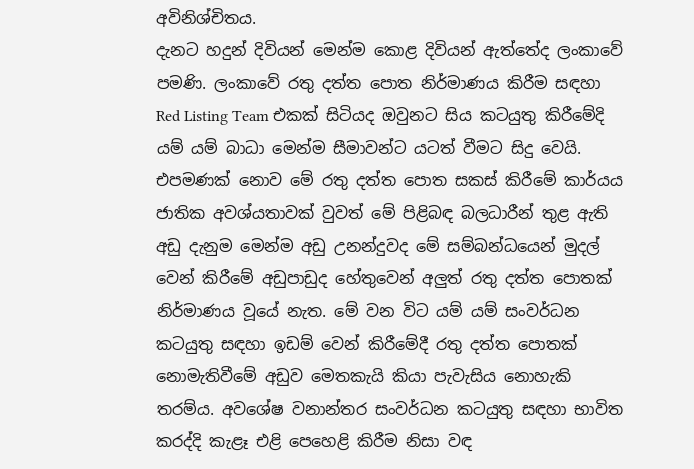අවිනිශ්චිතය.
දැනට හදුන් දිවියන් මෙන්ම කොළ දිවියන් ඇත්තේද ලංකාවේ පමණි. ලංකාවේ රතු දත්ත පොත නිර්මාණය කිරීම සඳහා Red Listing Team එකක් සිටියද ඔවුනට සිය කටයුතු කිරීමේදි යම් යම් බාධා මෙන්ම සීමාවන්ට යටත් වීමට සිදු වෙයි. එපමණක් නොව මේ රතු දත්ත පොත සකස් කිරීමේ කාර්යය ජාතික අවශ්යතාවක් වුවත් මේ පිළිබඳ බලධාරීන් තුළ ඇති අඩු දැනුම මෙන්ම අඩු උනන්දුවද මේ සම්බන්ධයෙන් මුදල් වෙන් කිරීමේ අඩුපාඩුද හේතුවෙන් අලුත් රතු දත්ත පොතක් නිර්මාණය වූයේ නැත. මේ වන විට යම් යම් සංවර්ධන කටයුතු සඳහා ඉඩම් වෙන් කිරීමේදී රතු දත්ත පොතක් නොමැතිවීමේ අඩුව මෙතකැයි කියා පැවැසිය නොහැකි තරම්ය. අවශේෂ වනාන්තර සංවර්ධන කටයුතු සඳහා භාවිත කරද්දි කැළෑ එළි පෙහෙළි කිරීම නිසා වඳ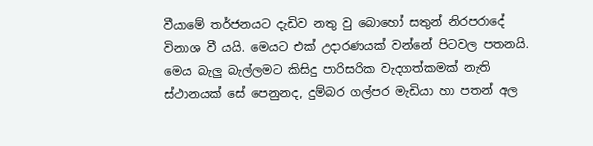වීයාමේ තර්ජනයට දැඩිව නතු වු බොහෝ සතුන් නිරපරාදේ විනාශ වී යයි. මෙයට එක් උදාරණයක් වන්නේ පිටවල පතනයි.
මෙය බැලු බැල්ලමට කිසිදු පාරිසරික වැදගත්කමක් නැති ස්ථානයක් සේ පෙනුනද, දුම්බර ගල්පර මැඩියා හා පතන් අල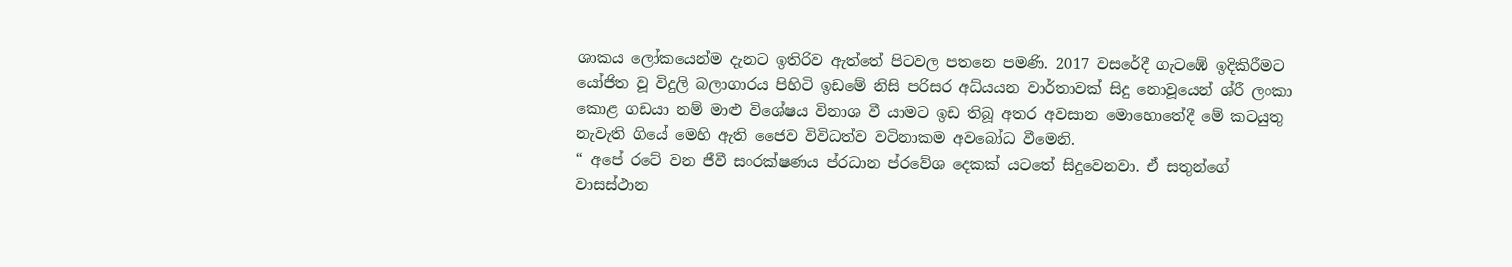ශාකය ලෝකයෙන්ම දැනට ඉතිරිව ඇත්තේ පිටවල පතනෙ පමණි. 2017 වසරේදී ගැටඹේ ඉදිකිරීමට යෝජිත වූ විදුලි බලාගාරය පිහිටි ඉඩමේ නිසි පරිසර අධ්යයන වාර්තාවක් සිදු නොවූයෙන් ශ්රී ලංකා කොළ ගඩයා නම් මාළු විශේෂය විනාශ වී යාමට ඉඩ තිබූ අතර අවසාන මොහොතේදී මේ කටයුතු නැවැති ගියේ මෙහි ඇති ජෛව විවිධත්ව වටිනාකම අවබෝධ වීමෙනි.
“ අපේ රටේ වන ජීවී සංරක්ෂණය ප්රධාන ප්රවේශ දෙකක් යටතේ සිදුවෙනවා. ඒ සතුන්ගේ වාසස්ථාන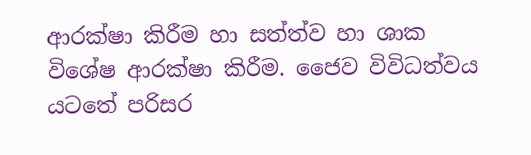ආරක්ෂා කිරීම හා සත්ත්ව හා ශාක විශේෂ ආරක්ෂා කිරීම. ජෛව විවිධත්වය යටතේ පරිසර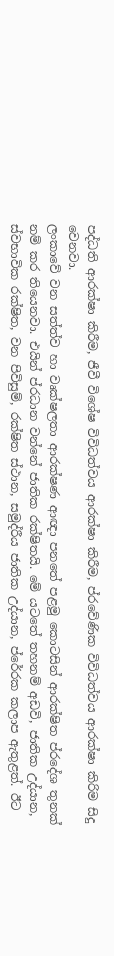පද්ධති ආරක්ෂා කිරීම, ජීවී විශේෂ විවිධත්වය ආරක්ෂා කිරීම, ප්රවේණික විවිධත්වය ආරක්ෂා කිරිම සිදු වෙනවා.
ලංකාවේ වන සත්ත්ව හා වෘක්ෂලතා ආරක්ෂණ ආඥා පනතේ පළමු කොටසින් ආරක්ෂිත ප්රදේශ තුනක් නම් කර තියෙනවා. එයින් ප්රධාන වන්නේ ජාතික රක්ෂිතයි. මේ යටතේ තහනම් අඩවි, ජාතික උද්යාන, ස්වභාවික රක්ෂිත, වන පිවිසුම්, රක්ෂිත ස්ථාන, සමුද්රීය ජාතික උද්යාන, ප්රේරක කලාප ඇතුළත්. ඊට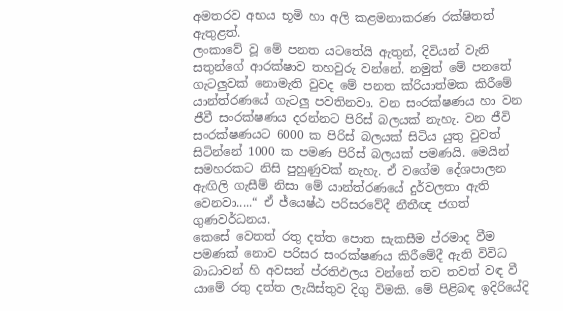අමතරව අභය භූමි හා අලි කළමනාකරණ රක්ෂිතත් ඇතුළත්.
ලංකාවේ වූ මේ පනත යටතේයි ඇතුන්, දිවියන් වැනි සතුන්ගේ ආරක්ෂාව තහවුරු වන්නේ. නමුත් මේ පනතේ ගැටලුවක් නොමැති වුවද මේ පනත ක්රියාත්මක කිරීමේ යාන්ත්රණයේ ගැටලු පවතිනවා. වන සංරක්ෂණය හා වන ජීවී සංරක්ෂණය දරන්නට පිරිස් බලයක් නැහැ. වන ජීවි සංරක්ෂණයට 6000 ක පිරිස් බලයක් සිටිය යුතු වුවත් සිටින්නේ 1000 ක පමණ පිරිස් බලයක් පමණයි. මෙයින් සමහරකට නිසි පුහුණුවක් නැහැ. ඒ වගේම දේශපාලන ඇඟිලි ගැසීම් නිසා මේ යාන්ත්රණයේ දුර්වලතා ඇති වෙනවා.....“ ඒ ජ්යෙෂ්ඨ පරිසරවේදී නීතීඥ ජගත් ගුණවර්ධනය.
කෙසේ වෙතත් රතු දත්ත පොත සැකසීම ප්රමාද වීම පමණක් නොව පරිසර සංරක්ෂණය කිරීමේදී ඇති විවිධ බාධාවන් හි අවසන් ප්රතිඵලය වන්නේ තව තවත් වඳ වී යාමේ රතු දත්ත ලැයිස්තුව දිගු විමකි. මේ පිළිබඳ ඉදිරියේදි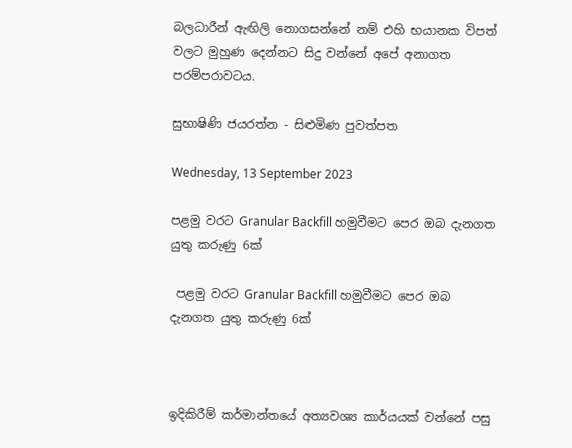බලධාරීන් ඇඟිලි නොගසන්නේ නම් එහි භයානක විපත් වලට මුහුණ දෙන්නට සිදු වන්නේ අපේ අනාගත පරම්පරාවටය.

සුභාෂිණි ජයරත්න - සිළුමිණ පුවත්පත

Wednesday, 13 September 2023

පළමු වරට Granular Backfill හමුවීමට පෙර ඔබ දැනගත යුතු කරුණු 6ක්

 පළමු වරට Granular Backfill හමුවීමට පෙර ඔබ දැනගත යුතු කරුණු 6ක්



ඉදිකිරීම් කර්මාන්තයේ අත්‍යවශ්‍ය කාර්යයක් වන්නේ පසු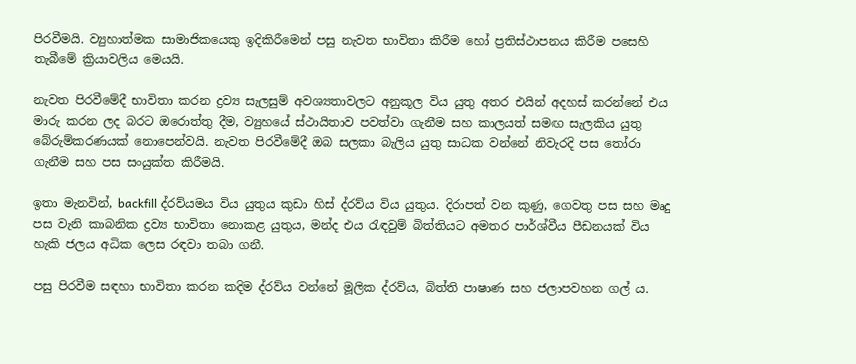පිරවීමයි. ව්‍යුහාත්මක සාමාජිකයෙකු ඉදිකිරීමෙන් පසු නැවත භාවිතා කිරීම හෝ ප්‍රතිස්ථාපනය කිරීම පසෙහි තැබීමේ ක්‍රියාවලිය මෙයයි.

නැවත පිරවීමේදී භාවිතා කරන ද්‍රව්‍ය සැලසුම් අවශ්‍යතාවලට අනුකූල විය යුතු අතර එයින් අදහස් කරන්නේ එය මාරු කරන ලද බරට ඔරොත්තු දීම, ව්‍යුහයේ ස්ථායිතාව පවත්වා ගැනීම සහ කාලයත් සමඟ සැලකිය යුතු බේරුම්කරණයක් නොපෙන්වයි. නැවත පිරවීමේදී ඔබ සලකා බැලිය යුතු සාධක වන්නේ නිවැරදි පස තෝරා ගැනීම සහ පස සංයුක්ත කිරීමයි.

ඉතා මැනවින්, backfill ද්රව්යමය විය යුතුය කුඩා හිස් ද්රව්ය විය යුතුය. දිරාපත් වන කුණු, ගෙවතු පස සහ මෘදු පස වැනි කාබනික ද්‍රව්‍ය භාවිතා නොකළ යුතුය, මන්ද එය රැඳවුම් බිත්තියට අමතර පාර්ශ්වීය පීඩනයක් විය හැකි ජලය අධික ලෙස රඳවා තබා ගනී.

පසු පිරවීම සඳහා භාවිතා කරන කදිම ද්රව්ය වන්නේ මූලික ද්රව්ය, බිත්ති පාෂාණ සහ ජලාපවහන ගල් ය.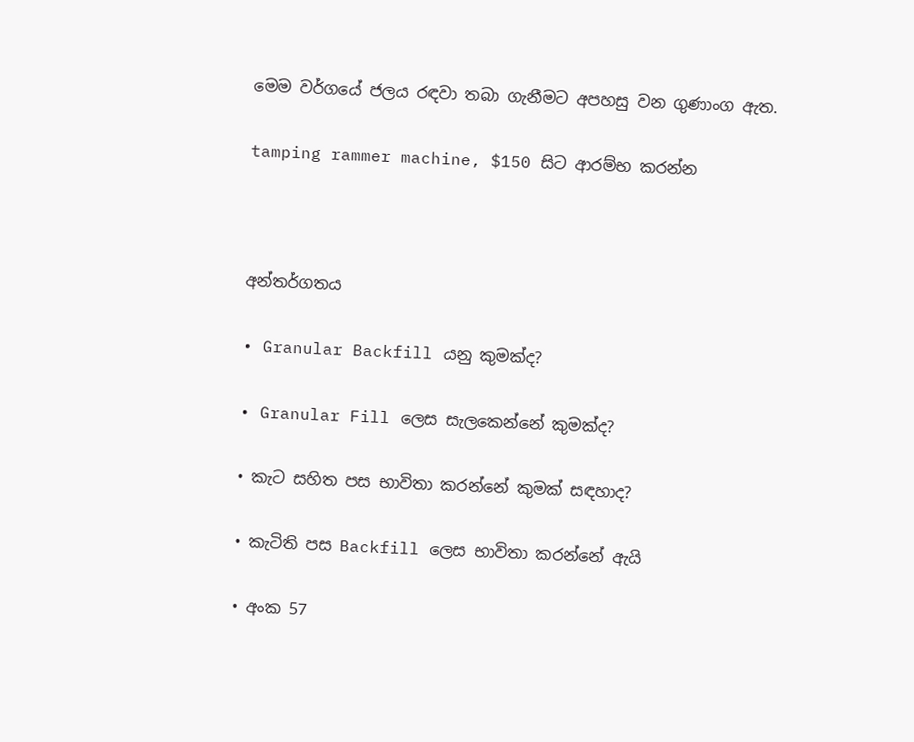මෙම වර්ගයේ ජලය රඳවා තබා ගැනීමට අපහසු වන ගුණාංග ඇත.

tamping rammer machine, $150 සිට ආරම්භ කරන්න



අන්තර්ගතය

• Granular Backfill යනු කුමක්ද?

• Granular Fill ලෙස සැලකෙන්නේ කුමක්ද?

• කැට සහිත පස භාවිතා කරන්නේ කුමක් සඳහාද?

• කැටිති පස Backfill ලෙස භාවිතා කරන්නේ ඇයි

• අංක 57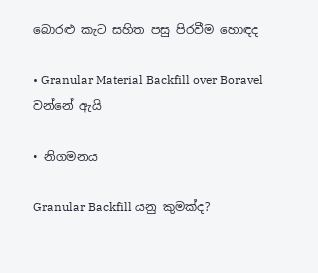බොරළු කැට සහිත පසු පිරවීම හොඳද

• Granular Material Backfill over Boravel වන්නේ ඇයි

• නිගමනය

Granular Backfill යනු කුමක්ද?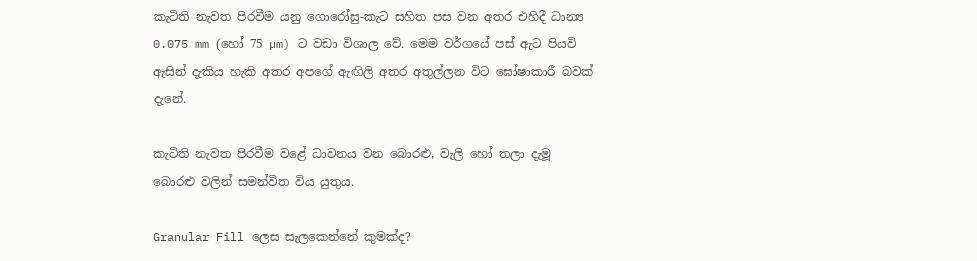කැටිති නැවත පිරවීම යනු ගොරෝසු-කැට සහිත පස වන අතර එහිදී ධාන්‍ය 0.075 mm (හෝ 75 µm) ට වඩා විශාල වේ. මෙම වර්ගයේ පස් ඇට පියවි ඇසින් දැකිය හැකි අතර අපගේ ඇඟිලි අතර අතුල්ලන විට ඝෝෂාකාරී බවක් දැනේ.

කැටිති නැවත පිරවීම වළේ ධාවනය වන බොරළු, වැලි හෝ තලා දැමූ බොරළු වලින් සමන්විත විය යුතුය.

Granular Fill ලෙස සැලකෙන්නේ කුමක්ද?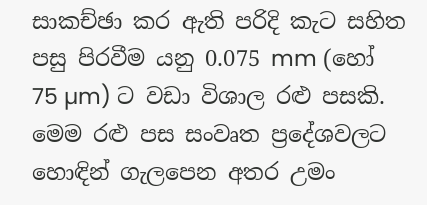සාකච්ඡා කර ඇති පරිදි කැට සහිත පසු පිරවීම යනු 0.075 mm (හෝ 75 µm) ට වඩා විශාල රළු පසකි. මෙම රළු පස සංවෘත ප්‍රදේශවලට හොඳින් ගැලපෙන අතර උමං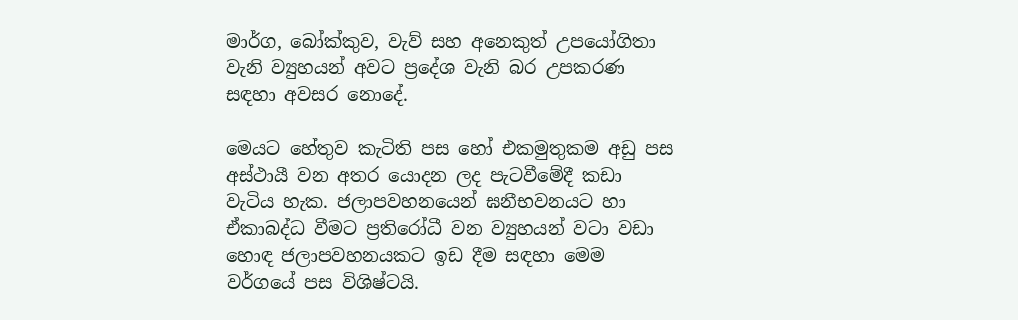මාර්ග, බෝක්කුව, වැව් සහ අනෙකුත් උපයෝගිතා වැනි ව්‍යුහයන් අවට ප්‍රදේශ වැනි බර උපකරණ සඳහා අවසර නොදේ.

මෙයට හේතුව කැටිති පස හෝ එකමුතුකම අඩු පස අස්ථායී වන අතර යොදන ලද පැටවීමේදී කඩා වැටිය හැක. ජලාපවහනයෙන් ඝනීභවනයට හා ඒකාබද්ධ වීමට ප්‍රතිරෝධී වන ව්‍යුහයන් වටා වඩා හොඳ ජලාපවහනයකට ඉඩ දීම සඳහා මෙම වර්ගයේ පස විශිෂ්ටයි.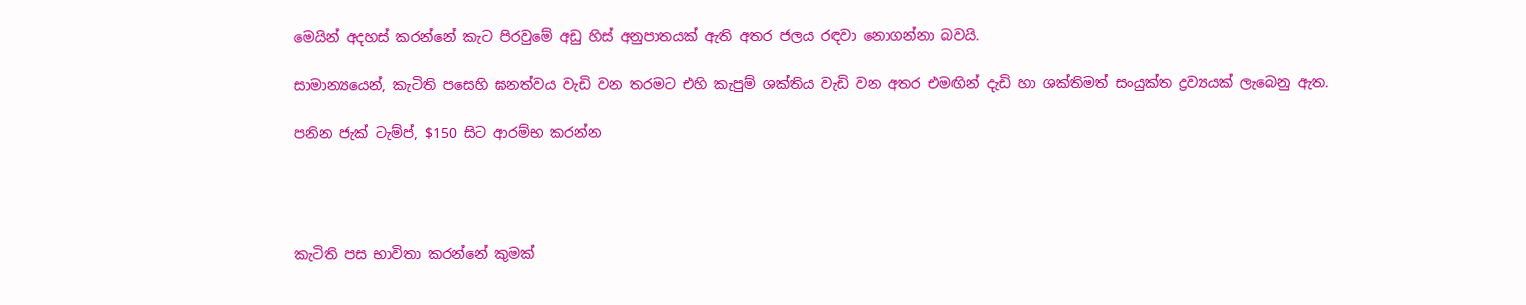මෙයින් අදහස් කරන්නේ කැට පිරවුමේ අඩු හිස් අනුපාතයක් ඇති අතර ජලය රඳවා නොගන්නා බවයි.

සාමාන්‍යයෙන්, කැටිති පසෙහි ඝනත්වය වැඩි වන තරමට එහි කැපුම් ශක්තිය වැඩි වන අතර එමඟින් දැඩි හා ශක්තිමත් සංයුක්ත ද්‍රව්‍යයක් ලැබෙනු ඇත.

පනින ජැක් ටැම්ප්, $150 සිට ආරම්භ කරන්න




කැටිති පස භාවිතා කරන්නේ කුමක්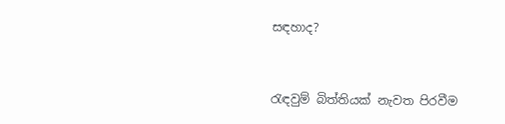සඳහාද?



රැඳවුම් බිත්තියක් නැවත පිරවීම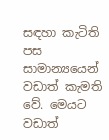සඳහා කැටිති පස සාමාන්‍යයෙන් වඩාත් කැමති වේ. මෙයට වඩාත්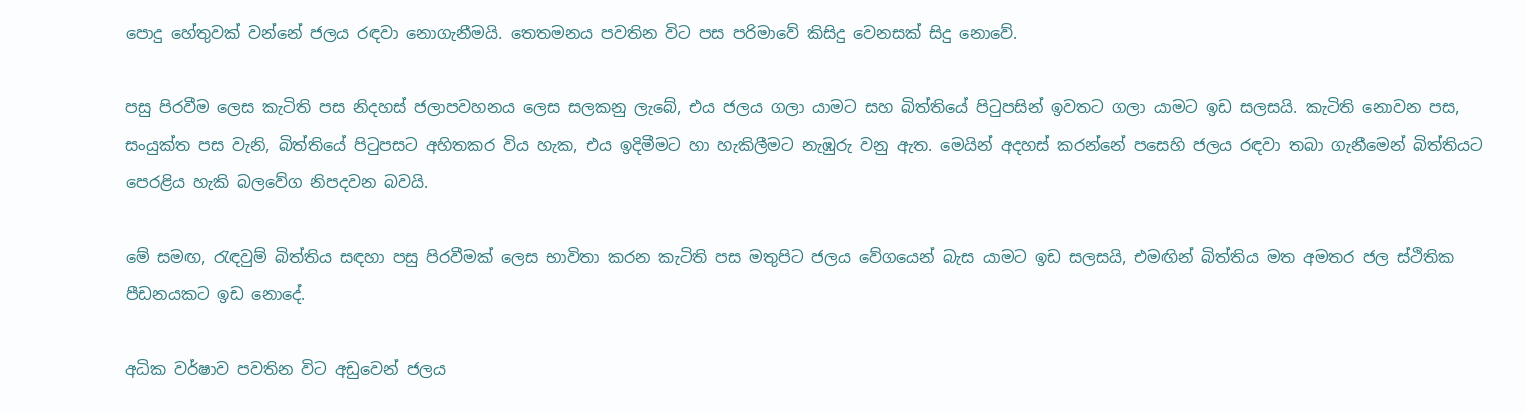පොදු හේතුවක් වන්නේ ජලය රඳවා නොගැනීමයි. තෙතමනය පවතින විට පස පරිමාවේ කිසිදු වෙනසක් සිදු නොවේ.

පසු පිරවීම ලෙස කැටිති පස නිදහස් ජලාපවහනය ලෙස සලකනු ලැබේ, එය ජලය ගලා යාමට සහ බිත්තියේ පිටුපසින් ඉවතට ගලා යාමට ඉඩ සලසයි. කැටිති නොවන පස, සංයුක්ත පස වැනි, බිත්තියේ පිටුපසට අහිතකර විය හැක, එය ඉදිමීමට හා හැකිලීමට නැඹුරු වනු ඇත. මෙයින් අදහස් කරන්නේ පසෙහි ජලය රඳවා තබා ගැනීමෙන් බිත්තියට පෙරළිය හැකි බලවේග නිපදවන බවයි.

මේ සමඟ, රැඳවුම් බිත්තිය සඳහා පසු පිරවීමක් ලෙස භාවිතා කරන කැටිති පස මතුපිට ජලය වේගයෙන් බැස යාමට ඉඩ සලසයි, එමඟින් බිත්තිය මත අමතර ජල ස්ථිතික පීඩනයකට ඉඩ නොදේ.

අධික වර්ෂාව පවතින විට අඩුවෙන් ජලය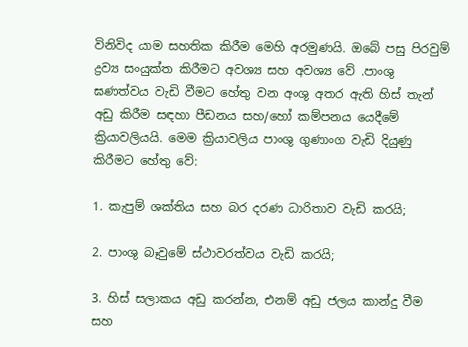විනිවිද යාම සහතික කිරීම මෙහි අරමුණයි. ඔබේ පසු පිරවුම් ද්‍රව්‍ය සංයුක්ත කිරීමට අවශ්‍ය සහ අවශ්‍ය වේ .පාංශු ඝණත්වය වැඩි වීමට හේතු වන අංශු අතර ඇති හිස් තැන් අඩු කිරීම සඳහා පීඩනය සහ/හෝ කම්පනය යෙදීමේ ක්‍රියාවලියයි. මෙම ක්‍රියාවලිය පාංශු ගුණාංග වැඩි දියුණු කිරීමට හේතු වේ:

1. කැපුම් ශක්තිය සහ බර දරණ ධාරිතාව වැඩි කරයි;

2. පාංශු බෑවුමේ ස්ථාවරත්වය වැඩි කරයි;

3. හිස් සලාකය අඩු කරන්න, එනම් අඩු ජලය කාන්දු වීම සහ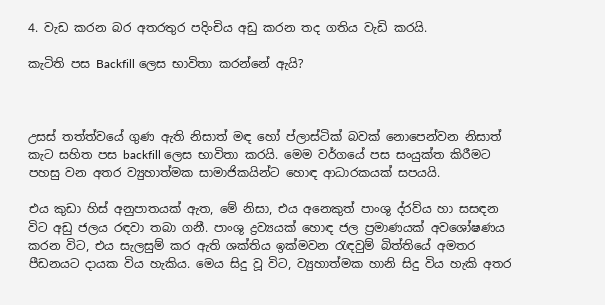4. වැඩ කරන බර අතරතුර පදිංචිය අඩු කරන තද ගතිය වැඩි කරයි.

කැටිති පස Backfill ලෙස භාවිතා කරන්නේ ඇයි?



උසස් තත්ත්වයේ ගුණ ඇති නිසාත් මඳ හෝ ප්ලාස්ටික් බවක් නොපෙන්වන නිසාත් කැට සහිත පස backfill ලෙස භාවිතා කරයි. මෙම වර්ගයේ පස සංයුක්ත කිරීමට පහසු වන අතර ව්‍යුහාත්මක සාමාජිකයින්ට හොඳ ආධාරකයක් සපයයි.

එය කුඩා හිස් අනුපාතයක් ඇත, මේ නිසා, එය අනෙකුත් පාංශු ද්රව්ය හා සසඳන විට අඩු ජලය රඳවා තබා ගනී. පාංශු ද්‍රව්‍යයක් හොඳ ජල ප්‍රමාණයක් අවශෝෂණය කරන විට, එය සැලසුම් කර ඇති ශක්තිය ඉක්මවන රැඳවුම් බිත්තියේ අමතර පීඩනයට දායක විය හැකිය. මෙය සිදු වූ විට, ව්‍යුහාත්මක හානි සිදු විය හැකි අතර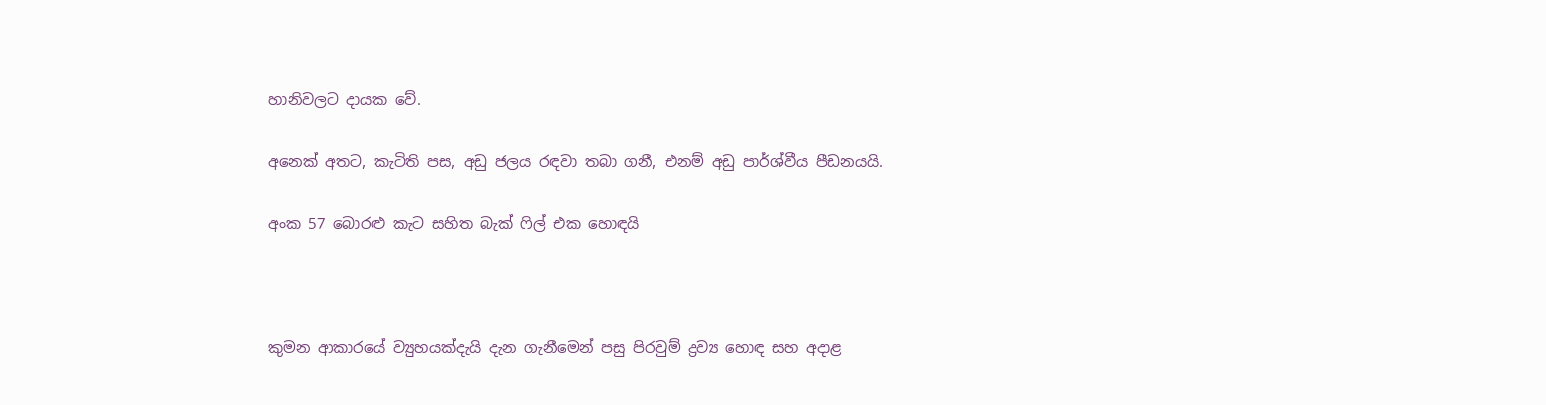හානිවලට දායක වේ.

අනෙක් අතට, කැටිති පස, අඩු ජලය රඳවා තබා ගනී, එනම් අඩු පාර්ශ්වීය පීඩනයයි.

අංක 57 බොරළු කැට සහිත බැක් ෆිල් එක හොඳයි



කුමන ආකාරයේ ව්‍යුහයක්දැයි දැන ගැනීමෙන් පසු පිරවුම් ද්‍රව්‍ය හොඳ සහ අදාළ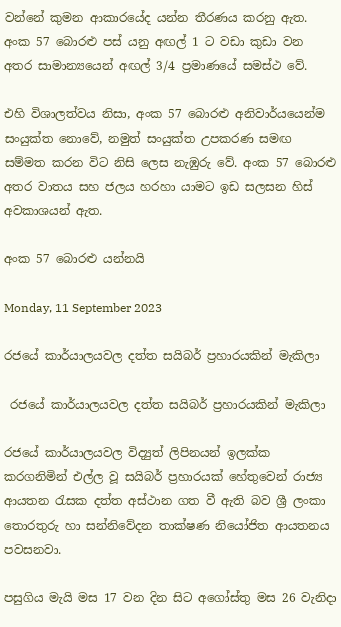වන්නේ කුමන ආකාරයේද යන්න තීරණය කරනු ඇත. අංක 57 බොරළු පස් යනු අඟල් 1 ට වඩා කුඩා වන අතර සාමාන්‍යයෙන් අඟල් 3/4 ප්‍රමාණයේ සමස්ථ වේ.

එහි විශාලත්වය නිසා, අංක 57 බොරළු අනිවාර්යයෙන්ම සංයුක්ත නොවේ, නමුත් සංයුක්ත උපකරණ සමඟ සම්මත කරන විට නිසි ලෙස නැඹුරු වේ. අංක 57 බොරළු අතර වාතය සහ ජලය හරහා යාමට ඉඩ සලසන හිස් අවකාශයන් ඇත.

අංක 57 බොරළු යන්නයි

Monday, 11 September 2023

රජයේ කාර්යාලයවල දත්ත සයිබර් ප්‍රහාරයකින් මැකිලා

 රජයේ කාර්යාලයවල දත්ත සයිබර් ප්‍රහාරයකින් මැකිලා

රජයේ කාර්යාලයවල විද්‍යුත් ලිපිනයන් ඉලක්ක කරගනිමින් එල්ල වූ සයිබර් ප්‍රහාරයක් හේතුවෙන් රාජ්‍ය ආයතන රැසක දත්ත අස්ථාන ගත වී ඇති බව ශ්‍රී ලංකා තොරතුරු හා සන්නිවේදන තාක්ෂණ නියෝජිත ආයතනය පවසනවා.

පසුගිය මැයි මස 17 වන දින සිට අගෝස්තු මස 26 වැනිදා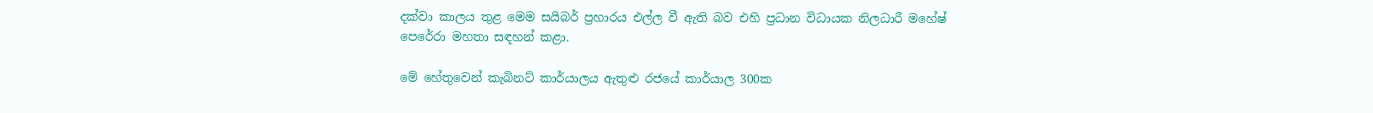දක්වා කාලය තුළ මෙම සයිබර් ප්‍රහාරය එල්ල වී ඇති බව එහි ප්‍රධාන විධායක නිලධාරී මහේෂ් පෙරේරා මහතා සඳහන් කළා.

මේ හේතුවෙන් කැබිනට් කාර්යාලය ඇතුළු රජයේ කාර්යාල 300ක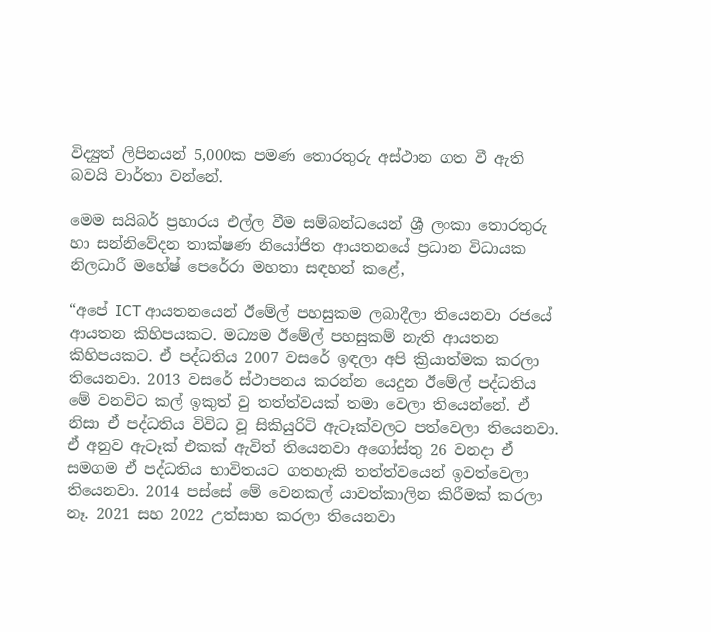විද්‍යුත් ලිපිනයන් 5,000ක පමණ තොරතුරු අස්ථාන ගත වී ඇති බවයි වාර්තා වන්නේ.

මෙම සයිබර් ප්‍රහාරය එල්ල වීම සම්බන්ධයෙන් ශ්‍රී ලංකා තොරතුරු හා සන්නිවේදන තාක්ෂණ නියෝජිත ආයතනයේ ප්‍රධාන විධායක නිලධාරී මහේෂ් පෙරේරා මහතා සඳහන් කළේ,

“අපේ ICT ආයතනයෙන් ඊමේල් පහසුකම ලබාදීලා තියෙනවා රජයේ ආයතන කිහිපයකට. මධ්‍යම ඊමේල් පහසුකම් නැති ආයතන කිහිපයකට. ඒ පද්ධතිය 2007 වසරේ ඉඳලා අපි ක්‍රියාත්මක කරලා තියෙනවා. 2013 වසරේ ස්ථාපනය කරන්න යෙදුන ඊමේල් පද්ධතිය මේ වනවිට කල් ඉකුත් වු තත්ත්වයක් තමා වෙලා තියෙන්නේ. ඒ නිසා ඒ පද්ධතිය විවිධ වූ සිකියුරිටි ඇටෑක්වලට පත්වෙලා තියෙනවා. ඒ අනුව ඇටෑක් එකක් ඇවිත් තියෙනවා අගෝස්තු 26 වනදා ඒ සමගම ඒ පද්ධතිය භාවිතයට ගතහැකි තත්ත්වයෙන් ඉවත්වෙලා තියෙනවා. 2014 පස්සේ මේ වෙනකල් යාවත්කාලින කිරීමක් කරලා නෑ. 2021 සහ 2022 උත්සාහ කරලා තියෙනවා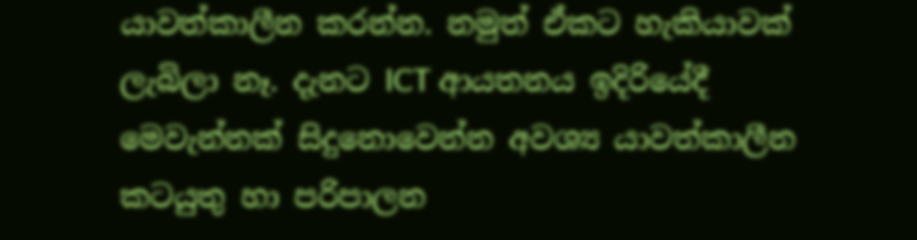යාවත්කාලීන කරන්න. නමුත් ඒකට හැකියාවක් ලැබිලා නෑ. දැනට ICT ආයතනය ඉදිරියේදී මෙවැන්නක් සිදුනොවෙන්න අවශ්‍ය යාවත්කාලීන කටයුතු හා පරිපාලන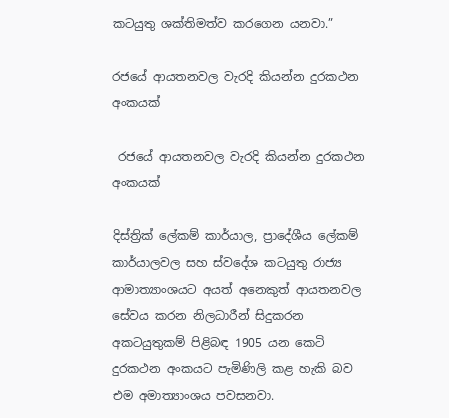කටයුතු ශක්තිමත්ව කරගෙන යනවා.”

රජයේ ආයතනවල වැරදි කියන්න දුරකථන අංකයක්

 රජයේ ආයතනවල වැරදි කියන්න දුරකථන අංකයක්

දිස්ත්‍රික් ලේකම් කාර්යාල, ප්‍රාදේශීය ලේකම් කාර්යාලවල සහ ස්වදේශ කටයුතු රාජ්‍ය ආමාත්‍යාංශයට අයත් අනෙකුත් ආයතනවල සේවය කරන නිලධාරීන් සිදුකරන අකටයුතුකම් පිළිබඳ 1905 යන කෙටි දුරකථන අංකයට පැමිණිලි කළ හැකි බව එම අමාත්‍යාංශය පවසනවා.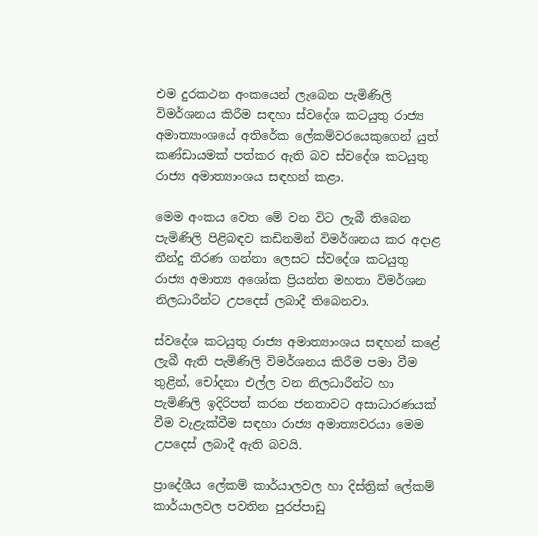එම දුරකථන අංකයෙන් ලැබෙන පැමිණිලි විමර්ශනය කිරීම සඳහා ස්වදේශ කටයුතු රාජ්‍ය අමාත්‍යාංශයේ අතිරේක ලේකම්වරයෙකුගෙන් යුත් කණ්ඩායමක් පත්කර ඇති බව ස්වදේශ කටයුතු රාජ්‍ය අමාත්‍යාංශය සඳහන් කළා.

මෙම අංකය වෙත මේ වන විට ලැබී තිබෙන පැමිණිලි පිළිබඳව කඩිනමින් විමර්ශනය කර අදාළ තීන්දු තීරණ ගන්නා ලෙසට ස්වදේශ කටයුතු රාජ්‍ය අමාත්‍ය අශෝක ප්‍රියන්ත මහතා විමර්ශන නිලධාරීන්ට උපදෙස් ලබාදී තිබෙනවා.

ස්වදේශ කටයුතු රාජ්‍ය අමාත්‍යාංශය සඳහන් කළේ ලැබී ඇති පැමිණිලි විමර්ශනය කිරීම පමා වීම තුළින්, චෝදනා එල්ල වන නිලධාරීන්ට හා පැමිණිලි ඉදිරිපත් කරන ජනතාවට අසාධාරණයක් වීම වැළැක්වීම සඳහා රාජ්‍ය අමාත්‍යවරයා මෙම උපදෙස් ලබාදී ඇති බවයි.

ප්‍රාදේශීය ලේකම් කාර්යාලවල හා දිස්ත්‍රික් ලේකම් කාර්යාලවල පවතින පුරප්පාඩු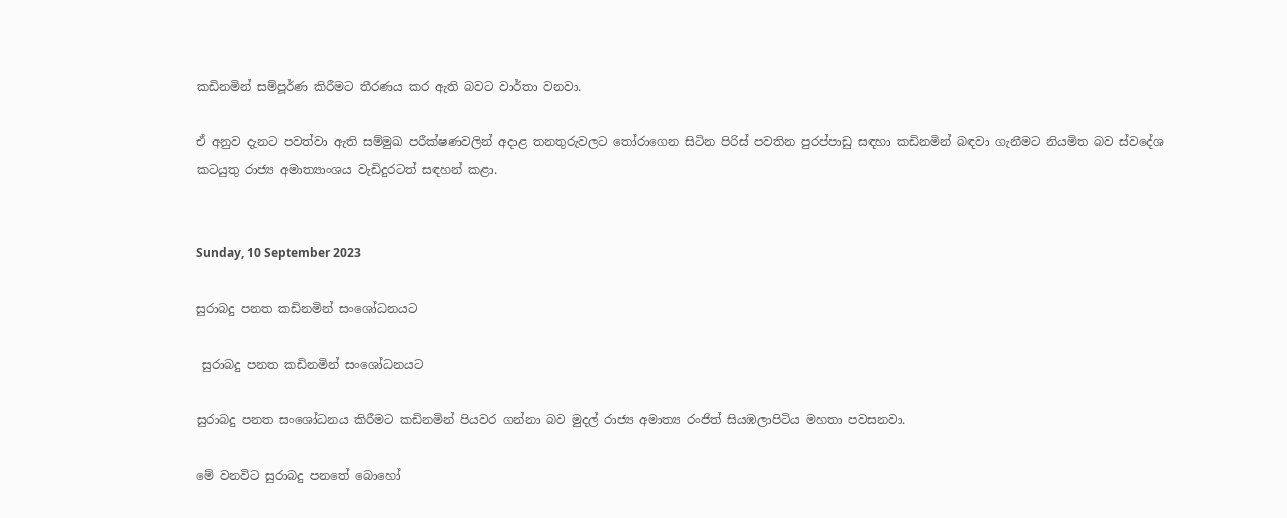කඩිනමින් සම්පූර්ණ කිරීමට තීරණය කර ඇති බවට වාර්තා වනවා.

ඒ අනුව දැනට පවත්වා ඇති සම්මුඛ පරීක්ෂණවලින් අදාළ තනතුරුවලට තෝරාගෙන සිටින පිරිස් පවතින පුරප්පාඩු සඳහා කඩිනමින් බඳවා ගැනීමට නියමිත බව ස්වදේශ කටයුතු රාජ්‍ය අමාත්‍යාංශය වැඩිදුරටත් සඳහන් කළා.


Sunday, 10 September 2023

සුරාබදු පනත කඩිනමින් සංශෝධනයට

 සුරාබදු පනත කඩිනමින් සංශෝධනයට

සුරාබදු පනත සංශෝධනය කිරීමට කඩිනමින් පියවර ගන්නා බව මුදල් රාජ්‍ය අමාත්‍ය රංජිත් සියඹලාපිටිය මහතා පවසනවා.

මේ වනවිට සුරාබදු පනතේ බොහෝ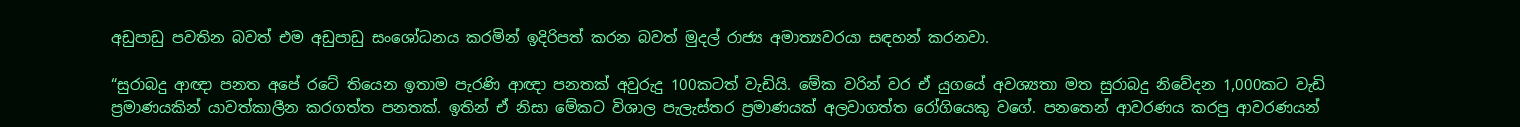අඩුපාඩු පවතින බව‍ත් එම අඩුපාඩු සංශෝධනය කරමින් ඉදිරිපත් කරන බවත් මුදල් රාජ්‍ය අමාත්‍යවරයා සඳහන් කරනවා.

“සුරාබදු ආඥා පනත අපේ රටේ තියෙන ඉතාම පැරණි ආඥා පනතක් අවුරුදු 100කටත් වැඩියි. මේක වරින් වර ඒ යුගයේ අවශ්‍යතා මත සුරාබදු නිවේදන 1,000කට වැඩි ප්‍රමාණයකින් යාවත්කාලීන කරගත්ත පනතක්. ඉතින් ඒ නිසා මේකට විශාල පැලැස්තර ප්‍රමාණයක් අලවාගත්ත රෝගියෙකු වගේ. පනතෙන් ආවරණය කරපු ආවරණයන්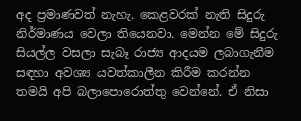අද ප්‍රමාණවත් නැහැ. කෙළවරක් නැති සිදුරු නිර්මාණය වෙලා තියෙනවා. මෙන්න මේ සිදුරු සියල්ල වසලා සැබෑ රාජ්‍ය ආදයම ලබාගැනීම සඳහා අවශ්‍ය යවත්කාලීන කිරීම කරන්න තමයි අපි බලාපොරොත්තු වෙන්නේ. ඒ නිසා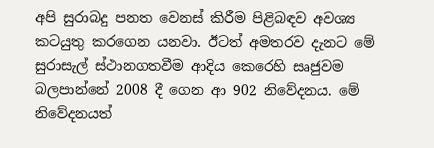අපි සුරාබදු පනත වෙනස් කිරීම පිළිබඳව අවශ්‍ය කටයුතු කරගෙන යනවා. ඊටත් අමතරව දැනට මේ සුරාසැල් ස්ථානගතවීම ආදිය කෙරෙහි සෘජුවම බලපාන්නේ 2008 දී ගෙන ආ 902 නිවේදනය. මේ නිවේදනයත්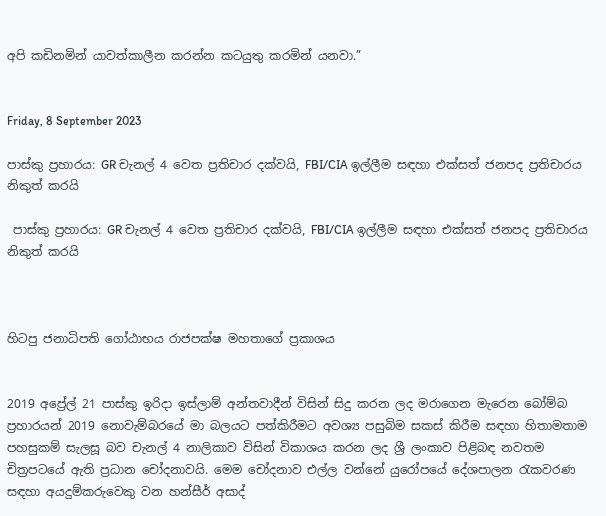අපි කඩිනමින් යාවත්කාලීන කරන්න කටයුතු කරමින් යනවා.”


Friday, 8 September 2023

පාස්කු ප්‍රහාරය: GR චැනල් 4 වෙත ප්‍රතිචාර දක්වයි, FBI/CIA ඉල්ලීම සඳහා එක්සත් ජනපද ප්‍රතිචාරය නිකුත් කරයි

 පාස්කු ප්‍රහාරය: GR චැනල් 4 වෙත ප්‍රතිචාර දක්වයි, FBI/CIA ඉල්ලීම සඳහා එක්සත් ජනපද ප්‍රතිචාරය නිකුත් කරයි



හිටපු ජනාධිපති ගෝඨාභය රාජපක්ෂ මහතාගේ ප්‍රකාශය


2019 අප්‍රේල් 21 පාස්කු ඉරිදා ඉස්ලාම් අන්තවාදීන් විසින් සිදු කරන ලද මරාගෙන මැරෙන බෝම්බ ප්‍රහාරයන් 2019 නොවැම්බරයේ මා බලයට පත්කිරීමට අවශ්‍ය පසුබිම සකස් කිරීම සඳහා හිතාමතාම පහසුකම් සැලසූ බව චැනල් 4 නාලිකාව විසින් විකාශය කරන ලද ශ්‍රී ලංකාව පිළිබඳ නවතම චිත්‍රපටයේ ඇති ප්‍රධාන චෝදනාවයි. මෙම චෝදනාව එල්ල වන්නේ යුරෝපයේ දේශපාලන රැකවරණ සඳහා අයදුම්කරුවෙකු වන හන්සීර් අසාද්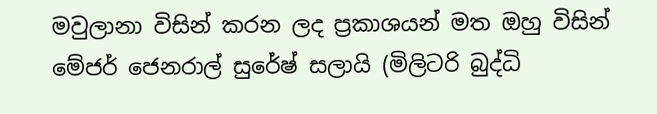මවුලානා විසින් කරන ලද ප්‍රකාශයන් මත ඔහු විසින් මේජර් ජෙනරාල් සුරේෂ් සලායි (මිලිටරි බුද්ධි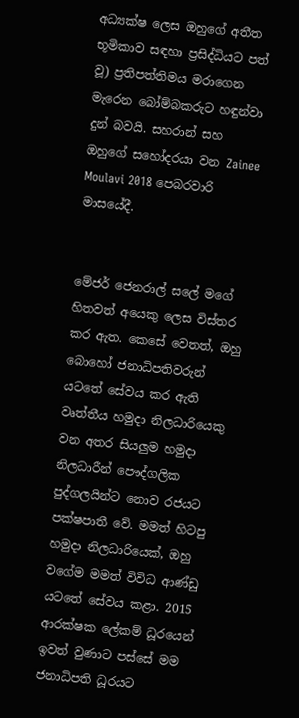අධ්‍යක්ෂ ලෙස ඔහුගේ අතීත භූමිකාව සඳහා ප්‍රසිද්ධියට පත් වූ) ප්‍රතිපත්තිමය මරාගෙන මැරෙන බෝම්බකරුට හඳුන්වා දුන් බවයි. සහරාන් සහ ඔහුගේ සහෝදරයා වන Zainee Moulavi 2018 පෙබරවාරි මාසයේදී.


මේජර් ජෙනරාල් සලේ මගේ හිතවත් අයෙකු ලෙස විස්තර කර ඇත. කෙසේ වෙතත්, ඔහු බොහෝ ජනාධිපතිවරුන් යටතේ සේවය කර ඇති වෘත්තීය හමුදා නිලධාරියෙකු වන අතර සියලුම හමුදා නිලධාරීන් පෞද්ගලික පුද්ගලයින්ට නොව රජයට පක්ෂපාතී වේ. මමත් හිටපු හමුදා නිලධාරියෙක්, ඔහු වගේම මමත් විවිධ ආණ්ඩු යටතේ සේවය කළා. 2015 ආරක්ෂක ලේකම් ධූරයෙන් ඉවත් වුණාට පස්සේ මම ජනාධිපති ධූරයට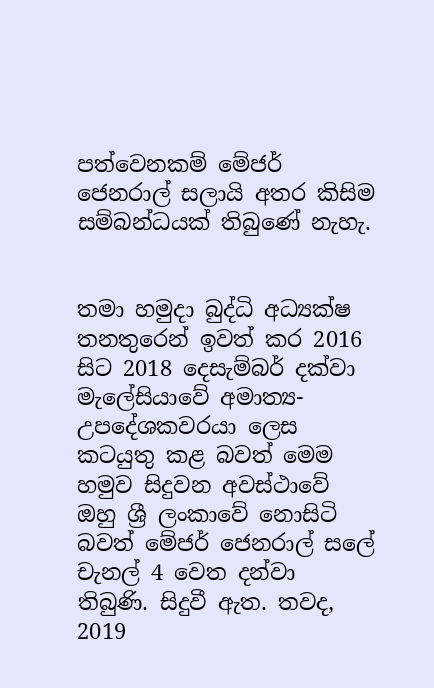පත්වෙනකම් මේජර් ජෙනරාල් සලායි අතර කිසිම සම්බන්ධයක් තිබුණේ නැහැ.


තමා හමුදා බුද්ධි අධ්‍යක්ෂ තනතුරෙන් ඉවත් කර 2016 සිට 2018 දෙසැම්බර් දක්වා මැලේසියාවේ අමාත්‍ය-උපදේශකවරයා ලෙස කටයුතු කළ බවත් මෙම හමුව සිදුවන අවස්ථාවේ ඔහු ශ්‍රී ලංකාවේ නොසිටි බවත් මේජර් ජෙනරාල් සලේ චැනල් 4 වෙත දන්වා තිබුණි. සිදුවී ඇත. තවද, 2019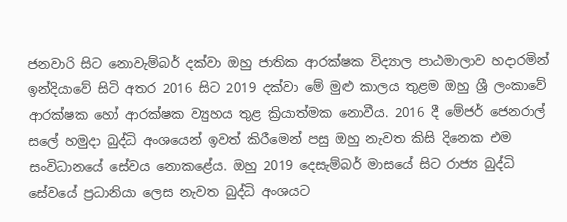ජනවාරි සිට නොවැම්බර් දක්වා ඔහු ජාතික ආරක්ෂක විද්‍යාල පාඨමාලාව හදාරමින් ඉන්දියාවේ සිටි අතර 2016 සිට 2019 දක්වා මේ මුළු කාලය තුළම ඔහු ශ්‍රී ලංකාවේ ආරක්ෂක හෝ ආරක්ෂක ව්‍යුහය තුළ ක්‍රියාත්මක නොවීය. 2016 දී මේජර් ජෙනරාල් සලේ හමුදා බුද්ධි අංශයෙන් ඉවත් කිරීමෙන් පසු ඔහු නැවත කිසි දිනෙක එම සංවිධානයේ සේවය නොකළේය. ඔහු 2019 දෙසැම්බර් මාසයේ සිට රාජ්‍ය බුද්ධි සේවයේ ප්‍රධානියා ලෙස නැවත බුද්ධි අංශයට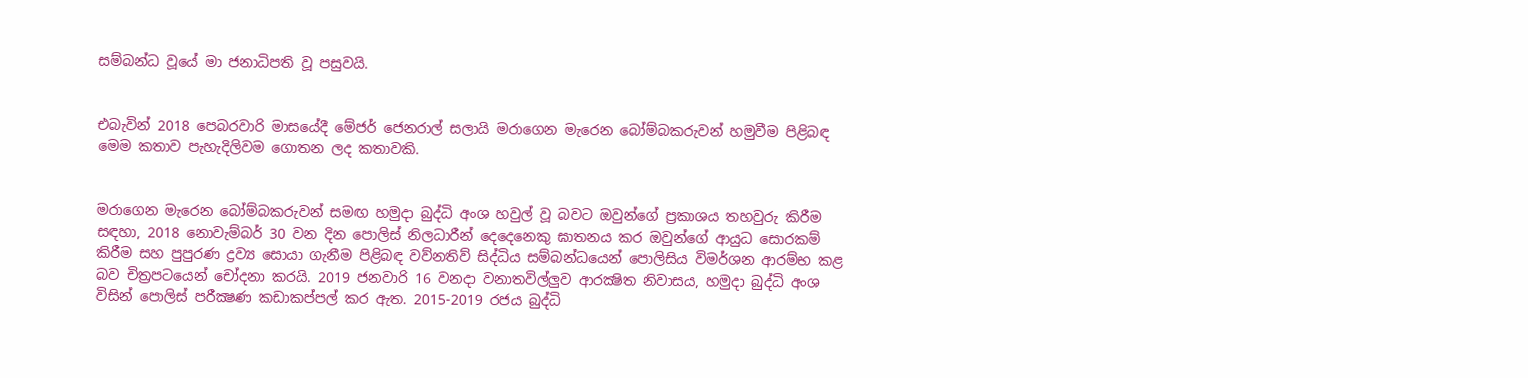සම්බන්ධ වූයේ මා ජනාධිපති වූ පසුවයි.


එබැවින් 2018 පෙබරවාරි මාසයේදී මේජර් ජෙනරාල් සලායි මරාගෙන මැරෙන බෝම්බකරුවන් හමුවීම පිළිබඳ මෙම කතාව පැහැදිලිවම ගොතන ලද කතාවකි.


මරාගෙන මැරෙන බෝම්බකරුවන් සමඟ හමුදා බුද්ධි අංශ හවුල් වූ බවට ඔවුන්ගේ ප්‍රකාශය තහවුරු කිරීම සඳහා, 2018 නොවැම්බර් 30 වන දින පොලිස් නිලධාරීන් දෙදෙනෙකු ඝාතනය කර ඔවුන්ගේ ආයුධ සොරකම් කිරීම සහ පුපුරණ ද්‍රව්‍ය සොයා ගැනීම පිළිබඳ වව්නතිව් සිද්ධිය සම්බන්ධයෙන් පොලිසිය විමර්ශන ආරම්භ කළ බව චිත්‍රපටයෙන් චෝදනා කරයි. 2019 ජනවාරි 16 වනදා වනාතවිල්ලුව ආරක්‍ෂිත නිවාසය, හමුදා බුද්ධි අංශ විසින් පොලිස් පරීක්‍ෂණ කඩාකප්පල් කර ඇත. 2015-2019 රජය බුද්ධි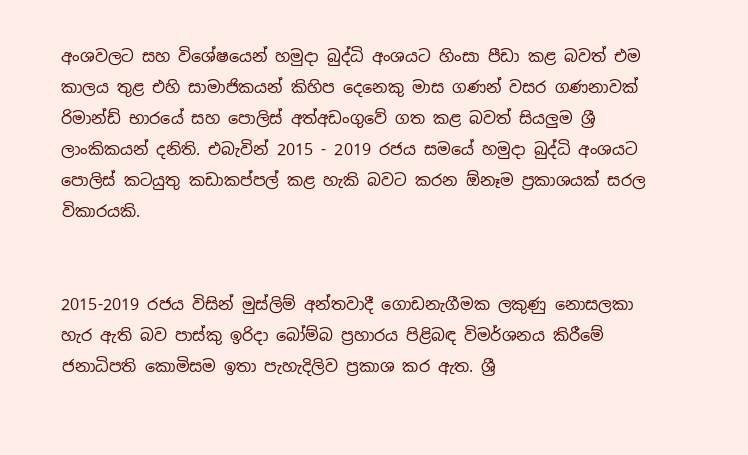අංශවලට සහ විශේෂයෙන් හමුදා බුද්ධි අංශයට හිංසා පීඩා කළ බවත් එම කාලය තුළ එහි සාමාජිකයන් කිහිප දෙනෙකු මාස ගණන් වසර ගණනාවක් රිමාන්ඩ් භාරයේ සහ පොලිස් අත්අඩංගුවේ ගත කළ බවත් සියලුම ශ්‍රී ලාංකිකයන් දනිති. එබැවින් 2015 - 2019 රජය සමයේ හමුදා බුද්ධි අංශයට පොලිස් කටයුතු කඩාකප්පල් කළ හැකි බවට කරන ඕනෑම ප්‍රකාශයක් සරල විකාරයකි.


2015-2019 රජය විසින් මුස්ලිම් අන්තවාදී ගොඩනැගීමක ලකුණු නොසලකා හැර ඇති බව පාස්කු ඉරිදා බෝම්බ ප්‍රහාරය පිළිබඳ විමර්ශනය කිරීමේ ජනාධිපති කොමිසම ඉතා පැහැදිලිව ප්‍රකාශ කර ඇත. ශ්‍රී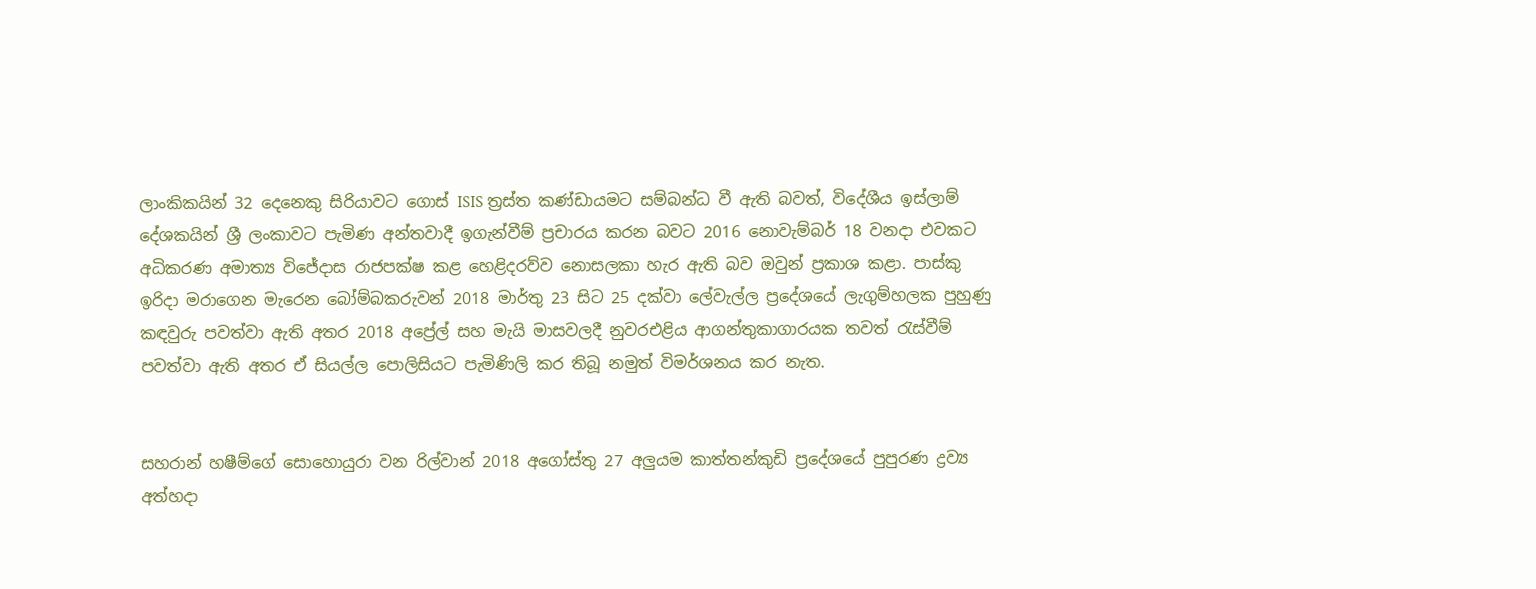ලාංකිකයින් 32 දෙනෙකු සිරියාවට ගොස් ISIS ත්‍රස්ත කණ්ඩායමට සම්බන්ධ වී ඇති බවත්, විදේශීය ඉස්ලාම් දේශකයින් ශ්‍රී ලංකාවට පැමිණ අන්තවාදී ඉගැන්වීම් ප්‍රචාරය කරන බවට 2016 නොවැම්බර් 18 වනදා එවකට අධිකරණ අමාත්‍ය විජේදාස රාජපක්ෂ කළ හෙළිදරව්ව නොසලකා හැර ඇති බව ඔවුන් ප්‍රකාශ කළා. පාස්කු ඉරිදා මරාගෙන මැරෙන බෝම්බකරුවන් 2018 මාර්තු 23 සිට 25 දක්වා ලේවැල්ල ප්‍රදේශයේ ලැගුම්හලක පුහුණු කඳවුරු පවත්වා ඇති අතර 2018 අප්‍රේල් සහ මැයි මාසවලදී නුවරඑළිය ආගන්තුකාගාරයක තවත් රැස්වීම් පවත්වා ඇති අතර ඒ සියල්ල පොලිසියට පැමිණිලි කර තිබූ නමුත් විමර්ශනය කර නැත.


සහරාන් හෂීම්ගේ සොහොයුරා වන රිල්වාන් 2018 අගෝස්තු 27 අලුයම කාත්තන්කුඩි ප්‍රදේශයේ පුපුරණ ද්‍රව්‍ය අත්හදා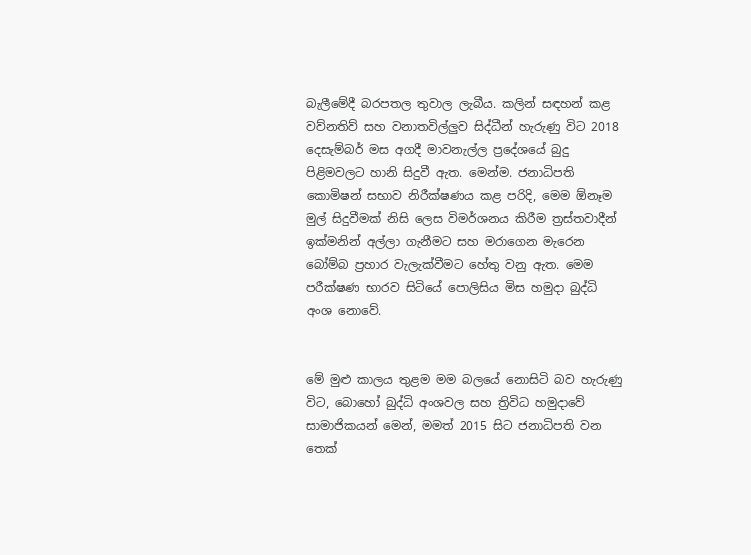බැලීමේදී බරපතල තුවාල ලැබීය. කලින් සඳහන් කළ වව්නතිව් සහ වනාතවිල්ලුව සිද්ධීන් හැරුණු විට 2018 දෙසැම්බර් මස අගදී මාවනැල්ල ප්‍රදේශයේ බුදු පිළිමවලට හානි සිදුවී ඇත. මෙන්ම. ජනාධිපති කොමිෂන් සභාව නිරීක්ෂණය කළ පරිදි, මෙම ඕනෑම මුල් සිදුවීමක් නිසි ලෙස විමර්ශනය කිරීම ත්‍රස්තවාදීන් ඉක්මනින් අල්ලා ගැනීමට සහ මරාගෙන මැරෙන බෝම්බ ප්‍රහාර වැලැක්වීමට හේතු වනු ඇත. මෙම පරීක්ෂණ භාරව සිටියේ පොලිසිය මිස හමුදා බුද්ධි අංශ නොවේ.


මේ මුළු කාලය තුළම මම බලයේ නොසිටි බව හැරුණු විට, බොහෝ බුද්ධි අංශවල සහ ත්‍රිවිධ හමුදාවේ සාමාජිකයන් මෙන්, මමත් 2015 සිට ජනාධිපති වන තෙක්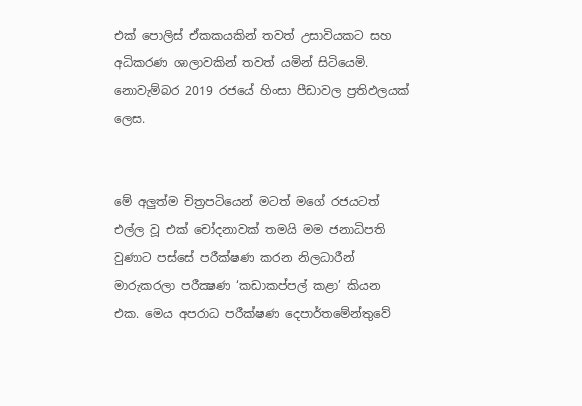එක් පොලිස් ඒකකයකින් තවත් උසාවියකට සහ අධිකරණ ශාලාවකින් තවත් යමින් සිටියෙමි. නොවැම්බර 2019 රජයේ හිංසා පීඩාවල ප්‍රතිඵලයක් ලෙස.


මේ අලුත්ම චිත්‍රපටියෙන් මටත් මගේ රජයටත් එල්ල වූ එක් චෝදනාවක් තමයි මම ජනාධිපති වුණාට පස්සේ පරීක්ෂණ කරන නිලධාරීන් මාරුකරලා පරීක්‍ෂණ ‘කඩාකප්පල් කළා’ කියන එක. මෙය අපරාධ පරීක්ෂණ දෙපාර්තමේන්තුවේ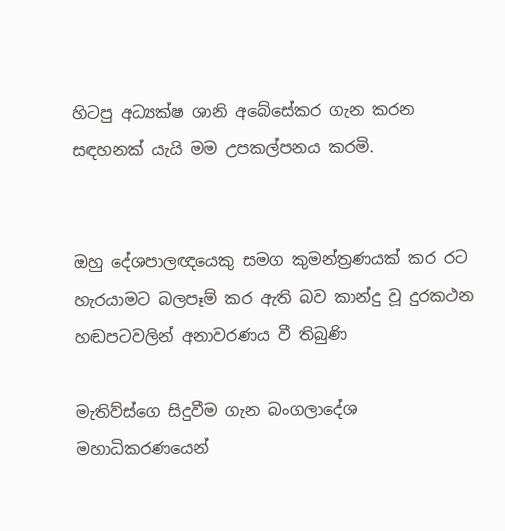හිටපු අධ්‍යක්ෂ ශානි අබේසේකර ගැන කරන සඳහනක් යැයි මම උපකල්පනය කරමි.


ඔහු දේශපාලඥයෙකු සමග කුමන්ත්‍රණයක් කර රට හැරයාමට බලපෑම් කර ඇති බව කාන්දු වූ දුරකථන හඬපටවලින් අනාවරණය වී තිබුණි

මැතිව්ස්ගෙ සිදුවීම ගැන බංගලාදේශ මහාධිකරණයෙන්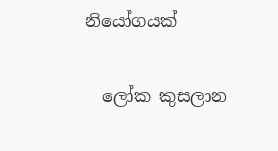නියෝගයක්

  ලෝක කුසලාන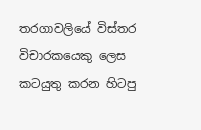තරගාවලියේ විස්තර විචාරකයෙකු ලෙස කටයුතු කරන හිටපු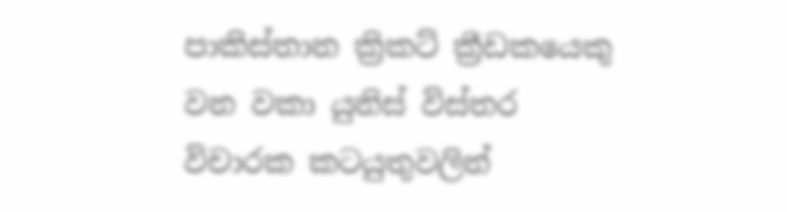පාකිස්තාන ක්‍රිකට් ක්‍රීඩකයෙකු වන වකා යුනිස් විස්තර විචාරක කටයුතුවලින්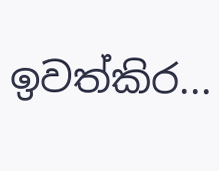ඉවත්කිර...